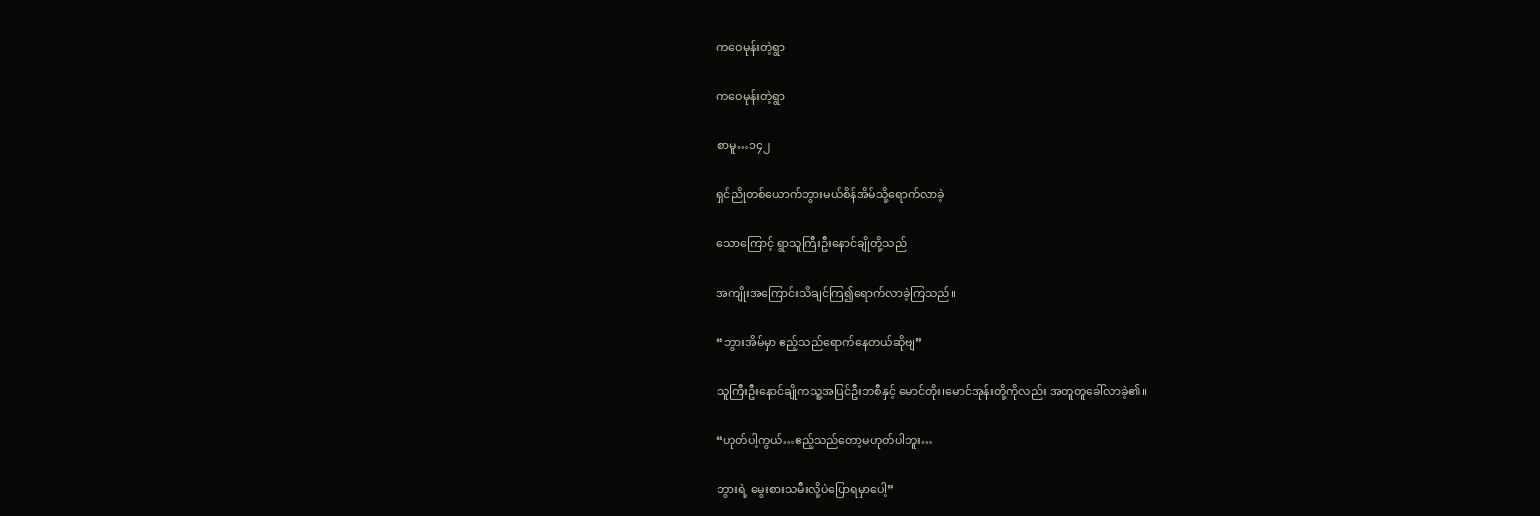ကဝေမုန်းတဲ့ရွာ

ကဝေမုန်းတဲ့ရွာ

စာမူ…၁၄၂

ရှင်ညိုတစ်ယောက်ဘွားမယ်စိန်အိမ်သို့ရောက်လာခဲ့

သောကြောင့် ရွာသူကြီးဦးနောင်ချိုတို့သည်

အကျိုးအကြောင်းသိချင်ကြ၍ရောက်လာခဲ့ကြသည်။

“ဘွားအိမ်မှာ ဧည့်သည်ရောက်နေတယ်ဆိုဗျ”

သူကြီးဦးနောင်ချိုကသူ့အပြင်ဦးဘစီနှင့် မောင်တိုး၊မောင်အုန်းတို့ကိုလည်း အတူတူခေါ်လာခဲ့၏။

“ဟုတ်ပါ့ကွယ်…ဧည့်သည်တော့မဟုတ်ပါဘူး…

ဘွားရဲ့ မွေးစားသမီးလို့ပဲပြောရမှာပေါ့”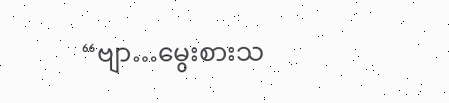“ဗျာ…မွေးစားသ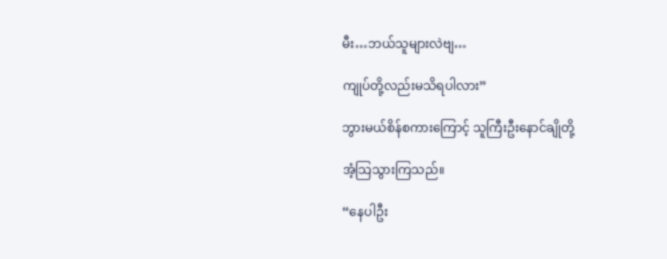မီး…ဘယ်သူများလဲဗျ…

ကျုပ်တို့လည်းမသိရပါလား”

ဘွားမယ်စိန်စကားကြောင့် သူကြီးဦးနောင်ချိုတို့

အံ့သြသွားကြသည်။

“နေပါဦး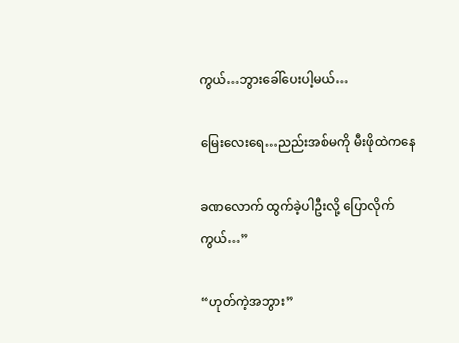ကွယ်…ဘွားခေါ်ပေးပါ့မယ်…

မြေးလေးရေ…ညည်းအစ်မကို မီးဖိုထဲကနေ

ခဏလောက် ထွက်ခဲ့ပါဦးလို့ ပြောလိုက်ကွယ်…”

“ဟုတ်ကဲ့အဘွား”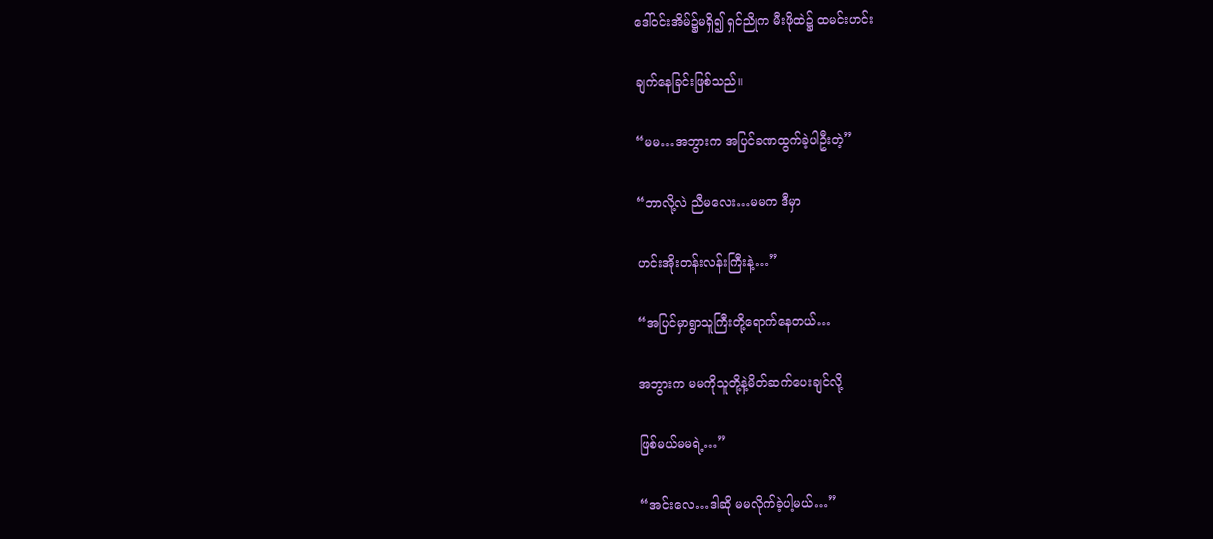ဒေါ်ဝင်းအိမ်၌မရှိ၍ ရှင်ညိုက မီးဖိုထဲ၌ ထမင်းဟင်း

ချက်နေခြင်းဖြစ်သည်။

“မမ…အဘွားက အပြင်ခဏထွက်ခဲ့ပါဦးတဲ့”

“ဘာလို့လဲ ညီမလေး…မမက ဒီမှာ

ဟင်းအိုးတန်းလန်းကြီးနဲ့…”

“အပြင်မှာရွာသူကြီးတို့ရောက်နေတယ်…

အဘွားက မမကိုသူတို့နဲ့မိတ်ဆက်ပေးချင်လို့

ဖြစ်မယ်မမရဲ့…”

“အင်းလေ…ဒါဆို မမလိုက်ခဲ့ပါ့မယ်…”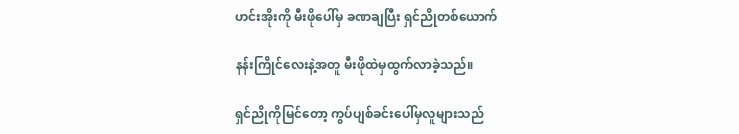ဟင်းအိုးကို မီးဖိုပေါ်မှ ခဏချပြီး ရှင်ညိုတစ်ယောက်

နန်းကြိုင်လေးနဲ့အတူ မီးဖိုထဲမှထွက်လာခဲ့သည်။

ရှင်ညိုကိုမြင်တော့ ကွပ်ပျစ်ခင်းပေါ်မှလူများသည်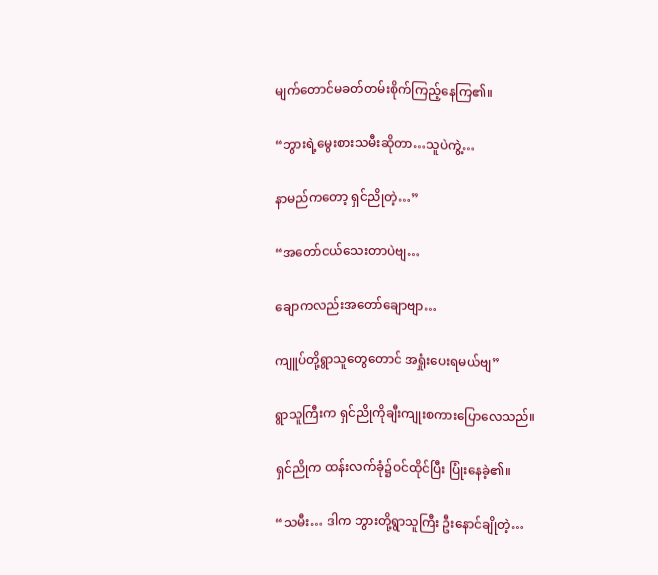မျက်တောင်မခတ်တမ်းစိုက်ကြည့်နေကြ၏။

“ဘွားရဲ့မွေးစားသမီးဆိုတာ…သူပဲကွဲ့…

နာမည်ကတော့ ရှင်ညိုတဲ့…”

“အတော်ငယ်သေးတာပဲဗျ…

ချောကလည်းအတော်ချောဗျာ…

ကျူပ်တို့ရွာသူတွေတောင် အရှုံးပေးရမယ်ဗျ”

ရွာသူကြီးက ရှင်ညိုကိုချီးကျုးစကားပြောလေသည်။

ရှင်ညိုက ထန်းလက်ခုံ၌ဝင်ထိုင်ပြီး ပြုံးနေခဲ့၏။

“သမီး… ဒါက ဘွားတို့ရွာသူကြီး ဦးနောင်ချိုတဲ့…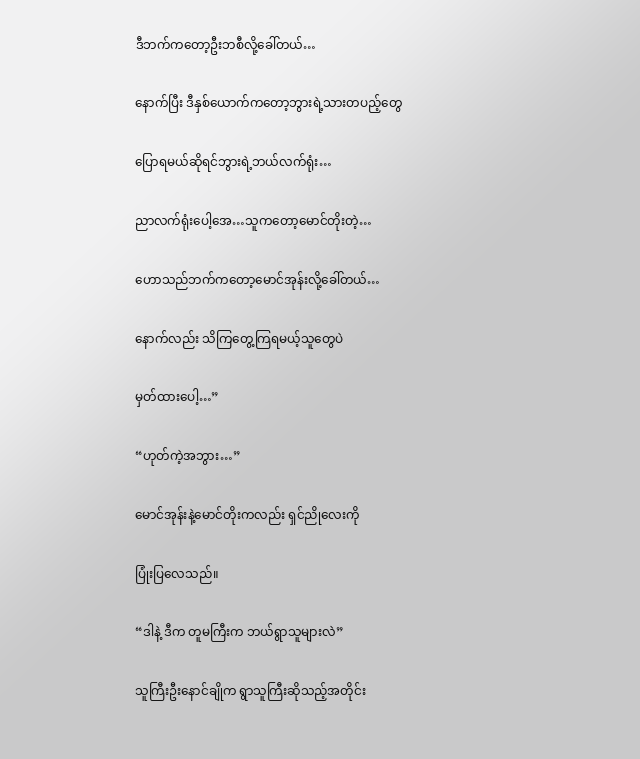ဒီဘက်ကတော့ဦးဘစီလို့ခေါ်တယ်…

နောက်ပြီး ဒီနှစ်ယောက်ကတော့ဘွားရဲ့သားတပည့်တွေ

ပြောရမယ်ဆိုရင်ဘွားရဲ့ဘယ်လက်ရုံး…

ညာလက်ရုံးပေါ့အေ…သူကတော့မောင်တိုးတဲ့…

ဟောသည်ဘက်ကတော့မောင်အုန်းလို့ခေါ်တယ်…

နောက်လည်း သိကြတွေ့ကြရမယ့်သူတွေပဲ

မှတ်ထားပေါ့…”

“ဟုတ်ကဲ့အဘွား…”

မောင်အုန်းနဲ့မောင်တိုးကလည်း ရှင်ညိုလေးကို

ပြုံးပြလေသည်။

“ဒါနဲ့ ဒီက တူမကြီးက ဘယ်ရွာသူများလဲ”

သူကြီးဦးနောင်ချိုက ရွာသူကြီးဆိုသည့်အတိုင်း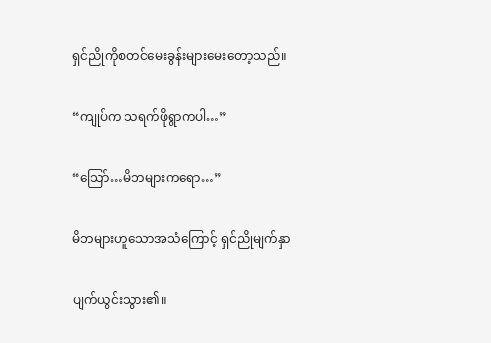ရှင်ညိုကိုစတင်မေးခွန်းများမေးတော့သည်။

“ကျုပ်က သရက်ဖိုရွာကပါ…”

“သြော်…မိဘများကရော…”

မိဘများဟူသောအသံကြောင့် ရှင်ညိုမျက်နှာ

ပျက်ယွင်းသွား၏။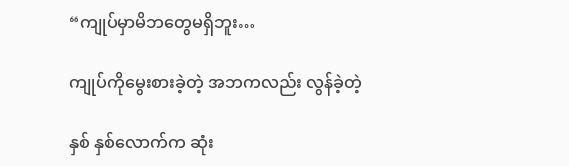“ကျုပ်မှာမိဘတွေမရှိဘူး…

ကျုပ်ကိုမွေးစားခဲ့တဲ့ အဘကလည်း လွန်ခဲ့တဲ့

နှစ် နှစ်လောက်က ဆုံး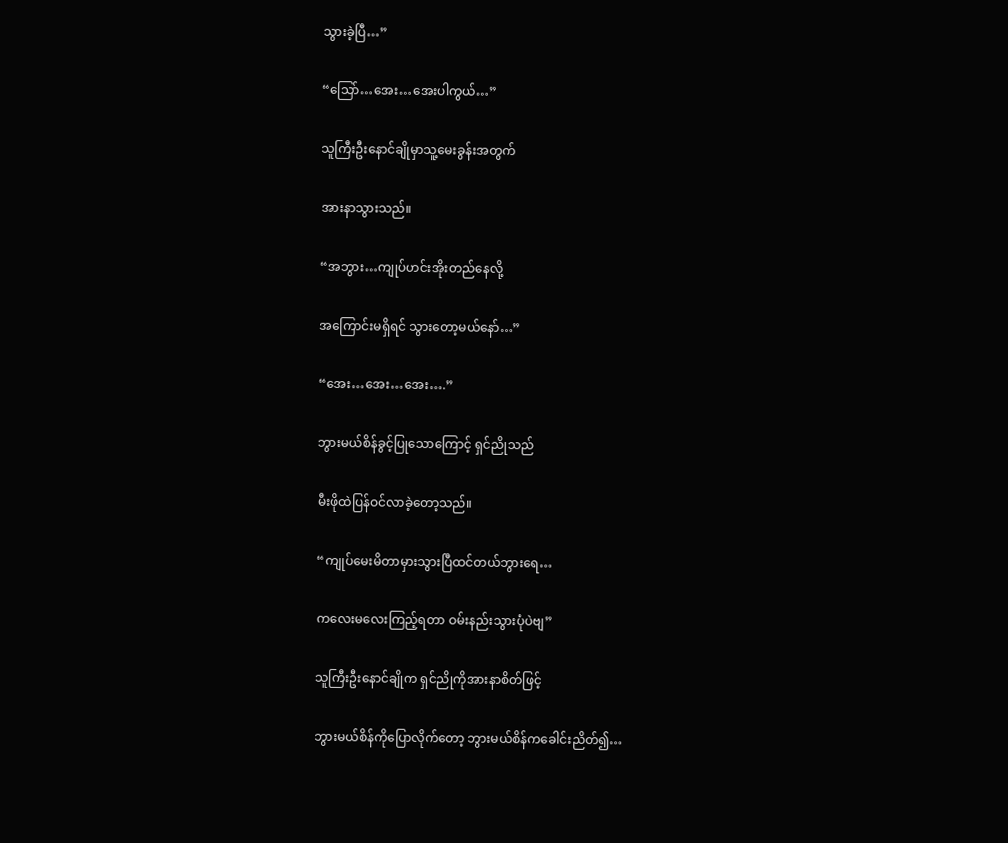သွားခဲ့ပြီ…”

“သြော်…အေး…အေးပါကွယ်…”

သူကြီးဦးနောင်ချိုမှာသူ့မေးခွန်းအတွက်

အားနာသွားသည်။

“အဘွား…ကျုပ်ဟင်းအိုးတည်နေလို့

အကြောင်းမရှိရင် သွားတော့မယ်နော်…”

“အေး…အေး…အေး….”

ဘွားမယ်စိန်ခွင့်ပြုသောကြောင့် ရှင်ညိုသည်

မီးဖိုထဲပြန်ဝင်လာခဲ့တော့သည်။

“ကျုပ်မေးမိတာမှားသွားပြီထင်တယ်ဘွားရေ…

ကလေးမလေးကြည့်ရတာ ဝမ်းနည်းသွားပုံပဲဗျ”

သူကြီးဦးနောင်ချိုက ရှင်ညိုကိုအားနာစိတ်ဖြင့်

ဘွားမယ်စိန်ကိုပြောလိုက်တော့ ဘွားမယ်စိန်ကခေါင်းညိတ်၍…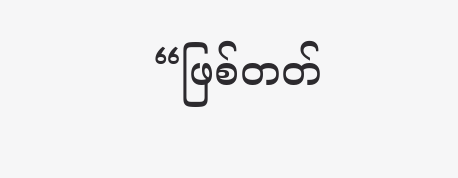“ဖြစ်တတ်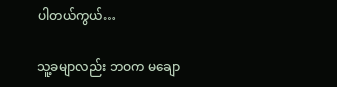ပါတယ်ကွယ်…

သူ့ခမျာလည်း ဘဝက မချော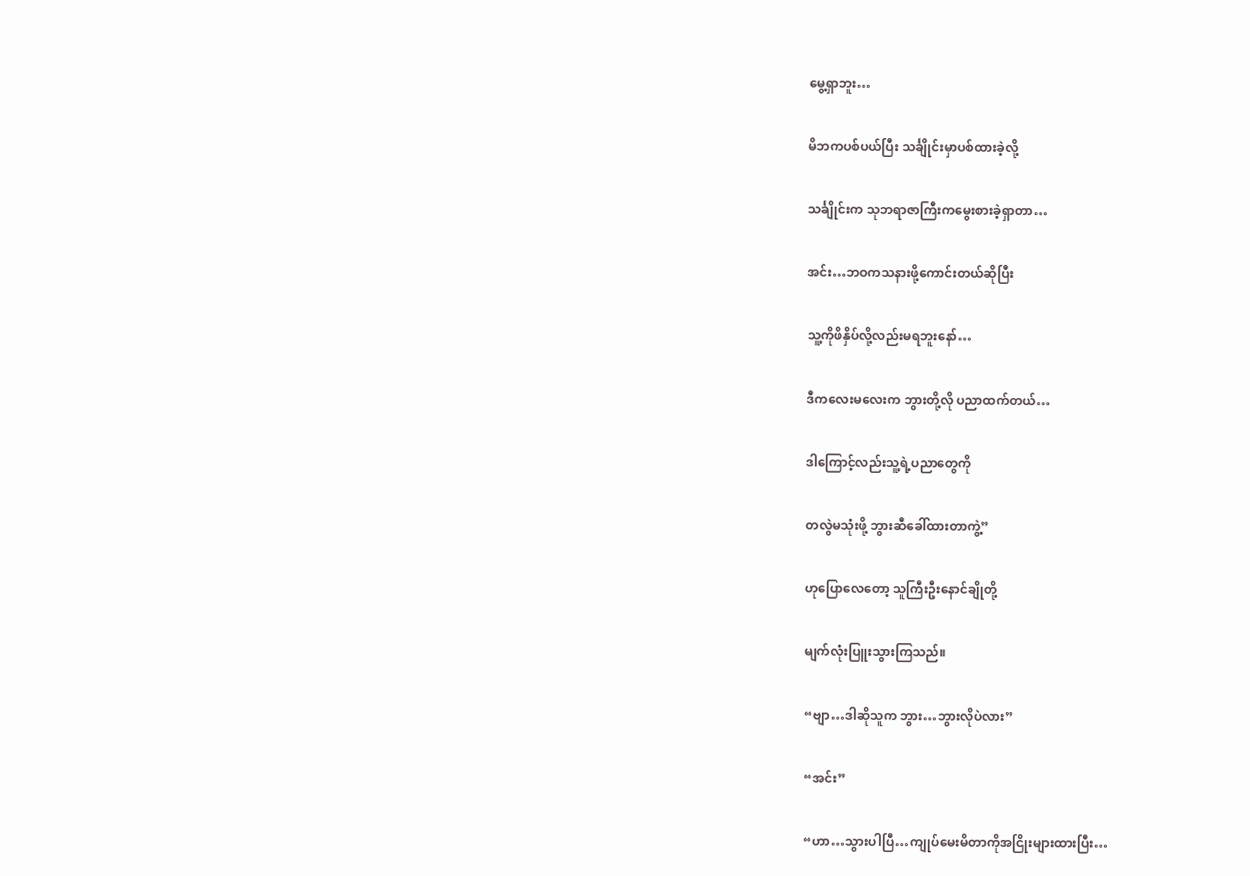မွေ့ရှာဘူး…

မိဘကပစ်ပယ်ပြီး သင်္ချိုင်းမှာပစ်ထားခဲ့လို့

သင်္ချိုင်းက သုဘရာဇာကြီးကမွေးစားခဲ့ရှာတာ…

အင်း…ဘဝကသနားဖို့ကောင်းတယ်ဆိုပြီး

သူ့ကိုဖိနှိပ်လို့လည်းမရဘူးနော်…

ဒီကလေးမလေးက ဘွားတို့လို ပညာထက်တယ်…

ဒါကြောင့်လည်းသူ့ရဲ့ပညာတွေကို

တလွဲမသုံးဖို့ ဘွားဆီခေါ်ထားတာကွဲ့”

ဟုပြောလေတော့ သူကြီးဦးနောင်ချိုတို့

မျက်လုံးပြူးသွားကြသည်။

“ဗျာ…ဒါဆိုသူက ဘွား…ဘွားလိုပဲလား”

“အင်း”

“ဟာ…သွားပါပြီ…ကျုပ်မေးမိတာကိုအငြိုးများထားပြီး…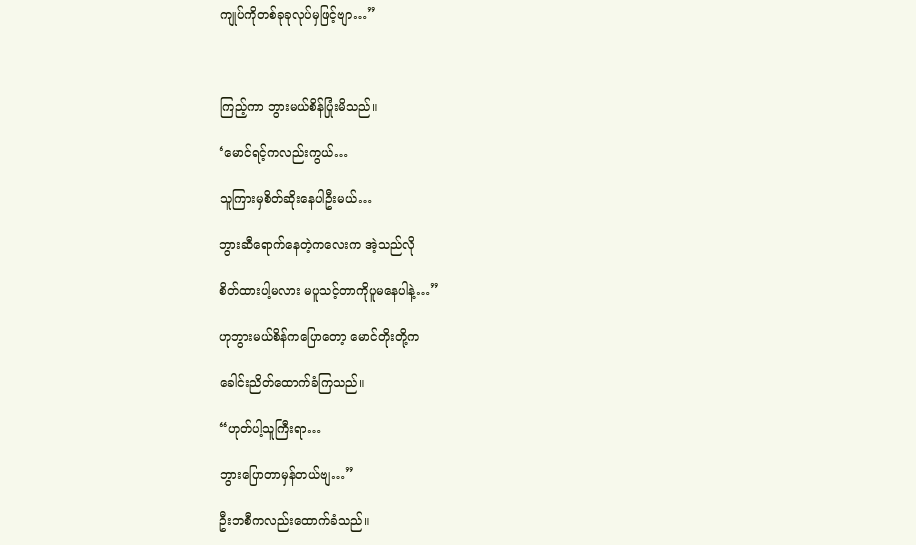ကျုပ်ကိုတစ်ခုခုလုပ်မှဖြင့်ဗျာ…”



ကြည့်ကာ ဘွားမယ်စိန်ပြုံးမိသည်။

‘မောင်ရင့်ကလည်းကွယ်…

သူကြားမှစိတ်ဆိုးနေပါဦးမယ်…

ဘွားဆီရောက်နေတဲ့ကလေးက အဲ့သည်လို

စိတ်ထားပါ့မလား မပူသင့်တာကိုပူမနေပါနဲ့…”

ဟုဘွားမယ်စိန်ကပြောတော့ မောင်တိုးတို့က

ခေါင်းညိတ်ထောက်ခံကြသည်။

“ဟုတ်ပါ့သူကြီးရာ…

ဘွားပြောတာမှန်တယ်ဗျ…”

ဦးဘစီကလည်းထောက်ခံသည်။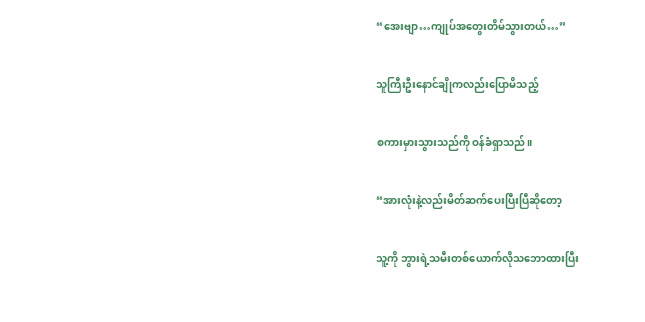“အေးဗျာ…ကျုပ်အတွေးတိမ်သွားတယ်…”

သူကြီးဦးနောင်ချိုကလည်းပြောမိသည့်

စကားမှားသွားသည်ကို ဝန်ခံရှာသည်။

“အားလုံးနဲ့လည်းမိတ်ဆက်ပေးပြီးပြီဆိုတော့

သူ့ကို ဘွားရဲ့သမီးတစ်ယောက်လိုသဘောထားပြီး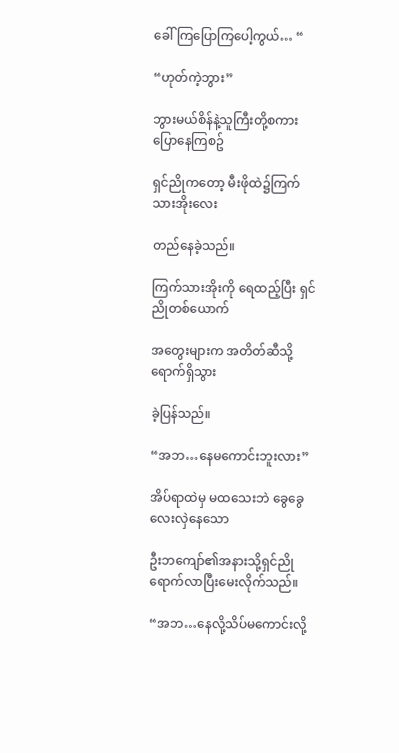ခေါ်ကြပြောကြပေါ့ကွယ်… “

“ဟုတ်ကဲ့ဘွား”

ဘွားမယ်စိန်နဲ့သူကြီးတို့စကားပြောနေကြစဥ်

ရှင်ညိုကတော့ မီးဖိုထဲ၌ကြက်သားအိုးလေး

တည်နေခဲ့သည်။

ကြက်သားအိုးကို ရေထည့်ပြီး ရှင်ညိုတစ်ယောက်

အတွေးများက အတိတ်ဆီသို့ရောက်ရှိသွား

ခဲ့ပြန်သည်။

“အဘ…နေမကောင်းဘူးလား”

အိပ်ရာထဲမှ မထသေးဘဲ ခွေခွေလေးလှဲနေသော

ဦးဘကျော်၏အနားသို့ရှင်ညိုရောက်လာပြီးမေးလိုက်သည်။

“အဘ…နေလို့သိပ်မကောင်းလို့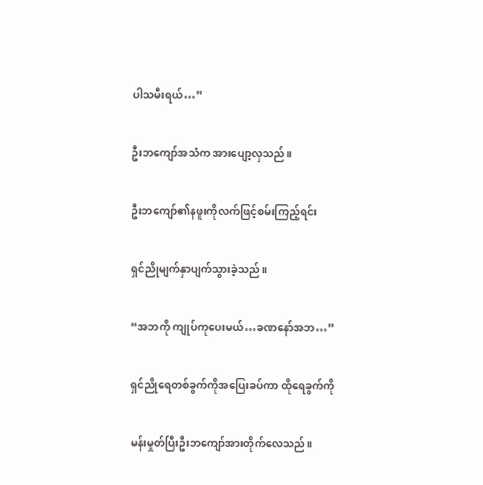ပါသမီးရယ်…”

ဦးဘကျော်အသံက အားပျော့လှသည်။

ဦးဘကျော်၏နဖူးကိုလက်ဖြင့်စမ်းကြည့်ရင်း

ရှင်ညိုမျက်နှာပျက်သွားခဲ့သည်။

“အဘကို ကျုပ်ကုပေးမယ်…ခဏနော်အဘ…”

ရှင်ညိုရေတစ်ခွက်ကိုအပြေးခပ်ကာ ထိုရေခွက်ကို

မန်းမှုတ်ပြီးဦးဘကျော်အားတိုက်လေသည်။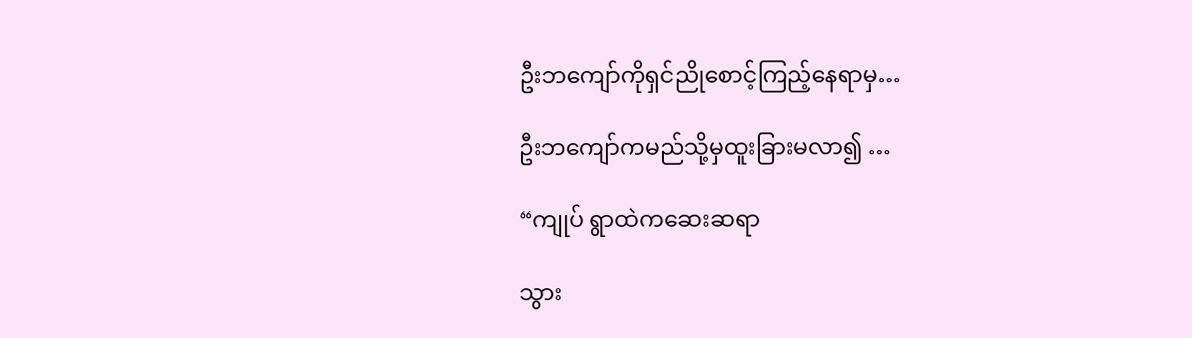ဦးဘကျော်ကိုရှင်ညိုစောင့်ကြည့်နေရာမှ…

ဦးဘကျော်ကမည်သို့မှထူးခြားမလာ၍ …

“ကျုပ် ရွာထဲကဆေးဆရာ

သွား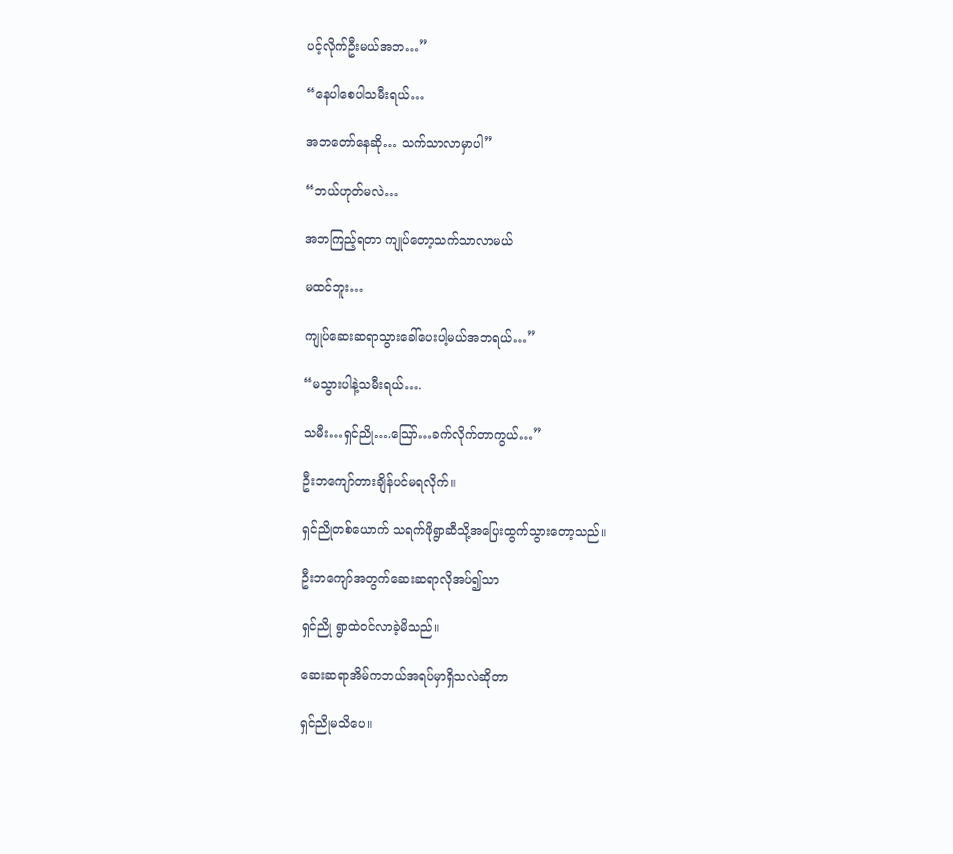ပင့်လိုက်ဦးမယ်အဘ…”

“နေပါစေပါသမီးရယ်…

အဘတော်နေဆို… သက်သာလာမှာပါ”

“ဘယ်ဟုတ်မလဲ…

အဘကြည့်ရတာ ကျုပ်တော့သက်သာလာမယ်

မထင်ဘူး…

ကျုပ်ဆေးဆရာသွားခေါ်ပေးပါ့မယ်အဘရယ်…”

“မသွားပါနဲ့သမီးရယ်….

သမီး…ရှင်ညို….သြော်…ခက်လိုက်တာကွယ်…”

ဦးဘကျော်တားချိန်ပင်မရလိုက်။

ရှင်ညိုတစ်ယောက် သရက်ဖိုရွာဆီသို့အပြေးထွက်သွားတော့သည်။

ဦးဘကျော်အတွက်ဆေးဆရာလိုအပ်၍သာ

ရှင်ညို ရွာထဲဝင်လာခဲ့မိသည်။

ဆေးဆရာအိမ်ကဘယ်အရပ်မှာရှိသလဲဆိုတာ

ရှင်ညိုမသိပေ။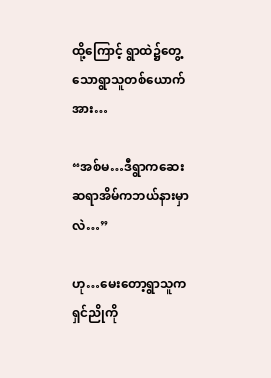ထို့ကြောင့် ရွာထဲ၌တွေ့သောရွာသူတစ်ယောက်အား…

“အစ်မ…ဒီရွာကဆေးဆရာအိမ်ကဘယ်နားမှာလဲ…”

ဟု…မေးတော့ရွာသူက ရှင်ညိုကို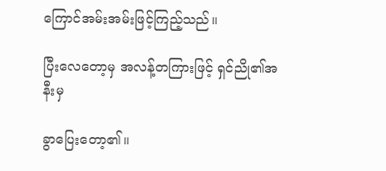ကြောင်အမ်းအမ်းဖြင့်ကြည့်သည်။

ပြီးလေတော့မှ အလန့်တကြားဖြင့် ရှင်ညို၏အနီးမှ

ခွာပြေးတော့၏။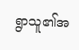ရွာသူ၏အ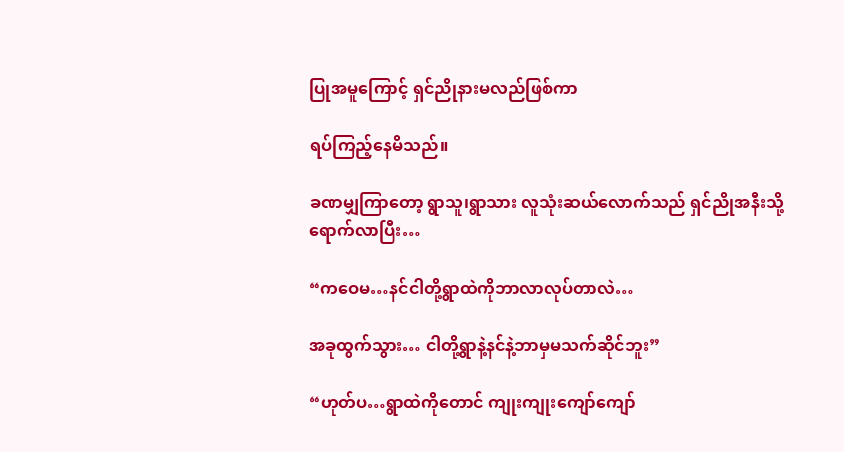ပြုအမူကြောင့် ရှင်ညိုနားမလည်ဖြစ်ကာ

ရပ်ကြည့်နေမိသည်။

ခဏမျှကြာတော့ ရွာသူ၊ရွာသား လူသုံးဆယ်လောက်သည် ရှင်ညိုအနီးသို့ရောက်လာပြီး…

“ကဝေမ…နင်ငါတို့ရွာထဲကိုဘာလာလုပ်တာလဲ…

အခုထွက်သွား… ငါတို့ရွာနဲ့နင်နဲ့ဘာမှမသက်ဆိုင်ဘူး”

“ဟုတ်ပ…ရွာထဲကိုတောင် ကျုးကျုးကျော်ကျော်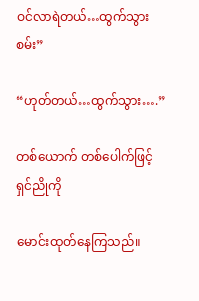ဝင်လာရဲတယ်…ထွက်သွားစမ်း”

“ဟုတ်တယ်…ထွက်သွား….”

တစ်ယောက် တစ်ပေါက်ဖြင့် ရှင်ညိုကို

မောင်းထုတ်နေကြသည်။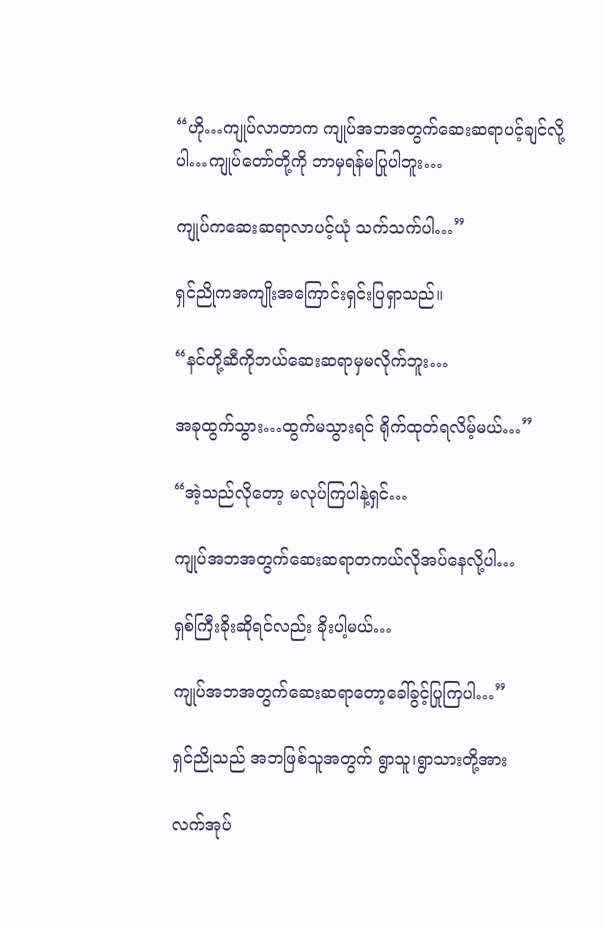“ဟို…ကျုပ်လာတာက ကျုပ်အဘအတွက်ဆေးဆရာပင့်ချင်လို့ပါ…ကျုပ်တော်တို့ကို ဘာမှရန်မပြုပါဘူး…

ကျုပ်ကဆေးဆရာလာပင့်ယုံ သက်သက်ပါ…”

ရှင်ညိုကအကျိုးအကြောင်းရှင်းပြရှာသည်။

“နင်တို့ဆီကိုဘယ်ဆေးဆရာမှမလိုက်ဘူး…

အခုထွက်သွား…ထွက်မသွားရင် ရိုက်ထုတ်ရလိမ့်မယ်…”

“အဲ့သည်လိုတော့ မလုပ်ကြပါနဲ့ရှင်…

ကျုပ်အဘအတွက်ဆေးဆရာတကယ်လိုအပ်နေလို့ပါ…

ရှစ်ကြီးခိုးဆိုရင်လည်း ခိုးပါ့မယ်…

ကျုပ်အဘအတွက်ဆေးဆရာတော့ခေါ်ခွင့်ပြုကြပါ…”

ရှင်ညိုသည် အဘဖြစ်သူအတွက် ရွာသူ၊ရွာသားတို့အား

လက်အုပ်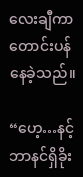လေးချီကာတောင်းပန်နေခဲ့သည်။

“ဟေ့…နင့်ဘာနင်ရှိခိုး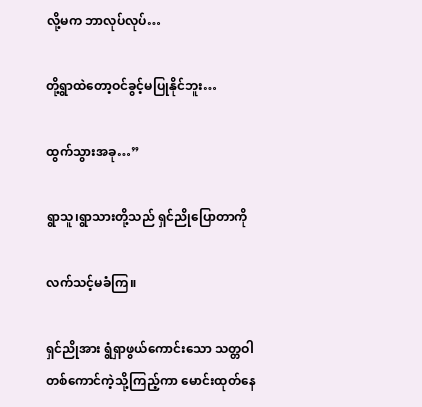လို့မက ဘာလုပ်လုပ်…

တို့ရွာထဲတော့ဝင်ခွင့်မပြုနိုင်ဘူး…

ထွက်သွားအခု…”

ရွာသူ၊ရွာသားတို့သည် ရှင်ညိုပြောတာကို

လက်သင့်မခံကြ။

ရှင်ညိုအား ရွံရှာဖွယ်ကောင်းသော သတ္တဝါတစ်ကောင်ကဲ့သို့ကြည့်ကာ မောင်းထုတ်နေ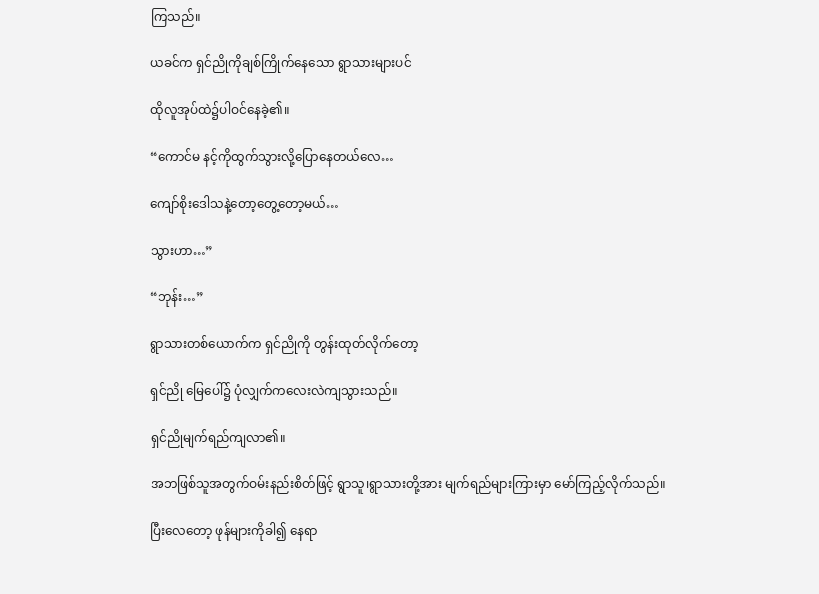ကြသည်။

ယခင်က ရှင်ညိုကိုချစ်ကြိုက်နေသော ရွာသားများပင်

ထိုလူအုပ်ထဲ၌ပါဝင်နေခဲ့၏။

“ကောင်မ နင့်ကိုထွက်သွားလို့ပြောနေတယ်လေ…

ကျော်စိုးဒေါသနဲ့တော့တွေ့တော့မယ်…

သွားဟာ…”

“ဘုန်း…”

ရွာသားတစ်ယောက်က ရှင်ညိုကို တွန်းထုတ်လိုက်တော့

ရှင်ညို မြေပေါ်၌ ပုံလျှက်ကလေးလဲကျသွားသည်။

ရှင်ညိုမျက်ရည်ကျလာ၏။

အဘဖြစ်သူအတွက်ဝမ်းနည်းစိတ်ဖြင့် ရွာသူ၊ရွာသားတို့အား မျက်ရည်များကြားမှာ မော်ကြည့်လိုက်သည်။

ပြီးလေတော့ ဖုန်များကိုခါ၍ နေရာ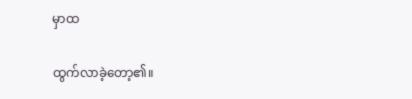မှာထ

ထွက်လာခဲ့တော့၏။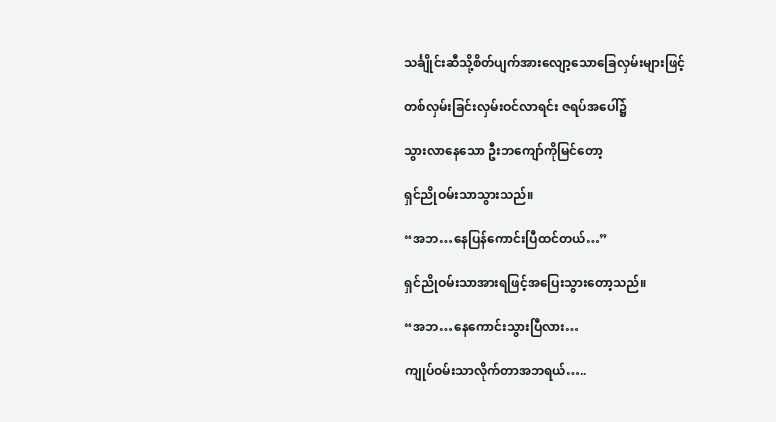သင်္ချိုင်းဆီသို့စိတ်ပျက်အားလျော့သောခြေလှမ်းများဖြင့်

တစ်လှမ်းခြင်းလှမ်းဝင်လာရင်း ဇရပ်အပေါ်၌

သွားလာနေသော ဦးဘကျော်ကိုမြင်တော့

ရှင်ညိုဝမ်းသာသွားသည်။

“အဘ…နေပြန်ကောင်းပြီထင်တယ်…”

ရှင်ညိုဝမ်းသာအားရဖြင့်အပြေးသွားတော့သည်။

“အဘ…နေကောင်းသွားပြီလား…

ကျုပ်ဝမ်းသာလိုက်တာအဘရယ်…..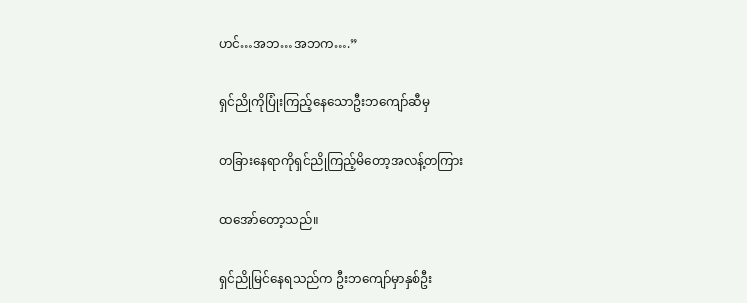ဟင်…အဘ…အဘက….”

ရှင်ညိုကိုပြုံးကြည့်နေသောဦးဘကျော်ဆီမှ

တခြားနေရာကိုရှင်ညိုကြည့်မိတော့အလန့်တကြား

ထအော်တော့သည်။

ရှင်ညိုမြင်နေရသည်က ဦးဘကျော်မှာနှစ်ဦး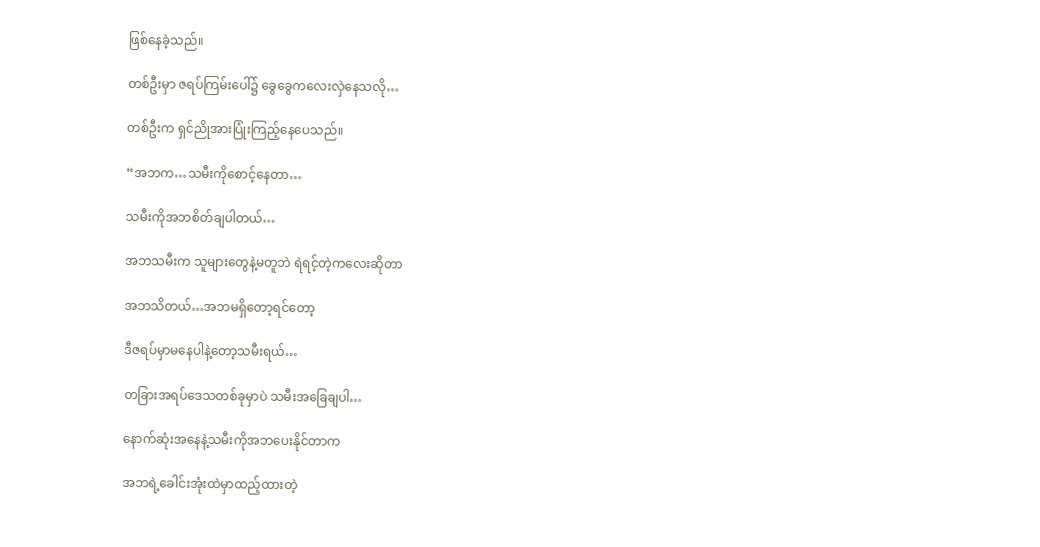ဖြစ်နေခဲ့သည်။

တစ်ဦးမှာ ဇရပ်ကြမ်းပေါ်၌ ခွေခွေကလေးလှဲနေသလို…

တစ်ဦးက ရှင်ညိုအားပြုံးကြည့်နေပေသည်။

“အဘက…သမီးကိုစောင့်နေတာ…

သမီးကိုအဘစိတ်ချပါတယ်…

အဘသမီးက သူများတွေနဲ့မတူဘဲ ရဲရင့်တဲ့ကလေးဆိုတာ

အဘသိတယ်…အဘမရှိတော့ရင်တော့

ဒီဇရပ်မှာမနေပါနဲ့တော့သမီးရယ်…

တခြားအရပ်ဒေသတစ်ခုမှာပဲ သမီးအခြေချပါ…

နောက်ဆုံးအနေနဲ့သမီးကိုအဘပေးနိုင်တာက

အဘရဲ့ခေါင်းအုံးထဲမှာထည့်ထားတဲ့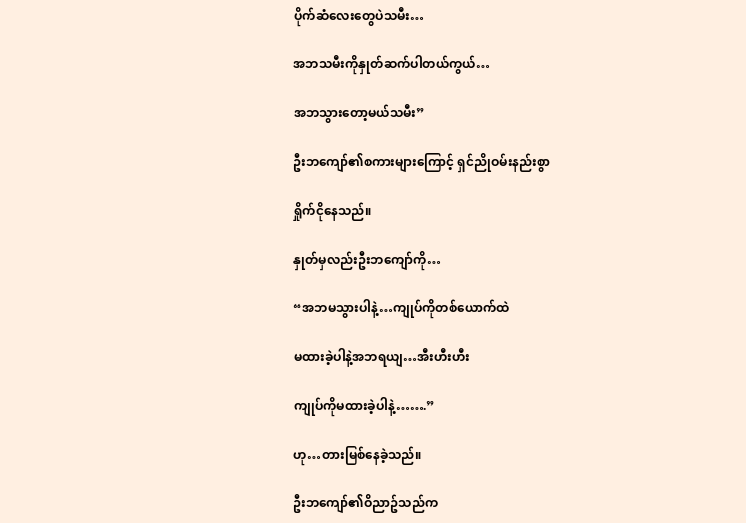ပိုက်ဆံလေးတွေပဲသမီး…

အဘသမီးကိုနှုတ်ဆက်ပါတယ်ကွယ်…

အဘသွားတော့မယ်သမီး”

ဦးဘကျော်၏စကားများကြောင့် ရှင်ညိုဝမ်းနည်းစွာ

ရှိုက်ငိုနေသည်။

နှုတ်မှလည်းဦးဘကျော်ကို…

“အဘမသွားပါနဲ့…ကျုပ်ကိုတစ်ယောက်ထဲ

မထားခဲ့ပါနဲ့အဘရယျ…အီးဟီးဟီး

ကျုပ်ကိုမထားခဲ့ပါနဲ့…….”

ဟု…တားမြစ်နေခဲ့သည်။

ဦးဘကျော်၏ဝိညာဥ်သည်က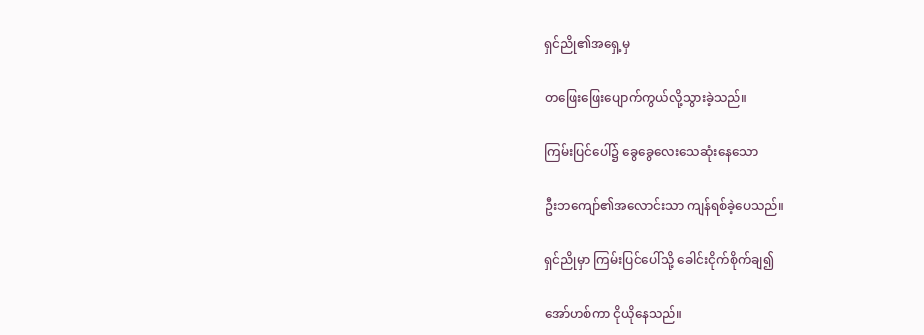ရှင်ညို၏အရှေ့မှ

တဖြေးဖြေးပျောက်ကွယ်လို့သွားခဲ့သည်။

ကြမ်းပြင်ပေါ်၌ ခွေခွေလေးသေဆုံးနေသော

ဦးဘကျော်၏အလောင်းသာ ကျန်ရစ်ခဲ့ပေသည်။

ရှင်ညိုမှာ ကြမ်းပြင်ပေါ်သို့ ခေါင်းငိုက်စိုက်ချ၍

အော်ဟစ်ကာ ငိုယိုနေသည်။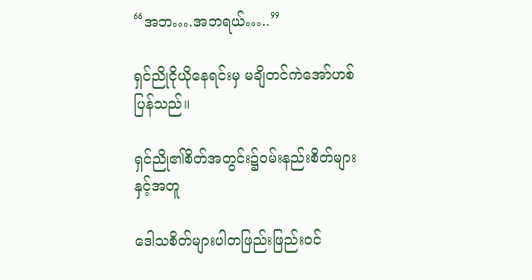“အဘ….အဘရယ်…..”

ရှင်ညိုငိုယိုနေရင်းမှ မချိတင်ကဲအော်ဟစ်ပြန်သည်။

ရှင်ညို၏စိတ်အတွင်း၌ဝမ်းနည်းစိတ်များနှင့်အတူ

ဒေါသစိတ်များပါတဖြည်းဖြည်းဝင်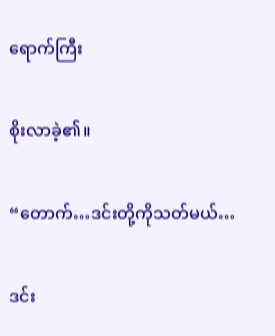ရောက်ကြီး

စိုးလာခဲ့၏။

“တောက်…ဒင်းတို့ကိုသတ်မယ်…

ဒင်း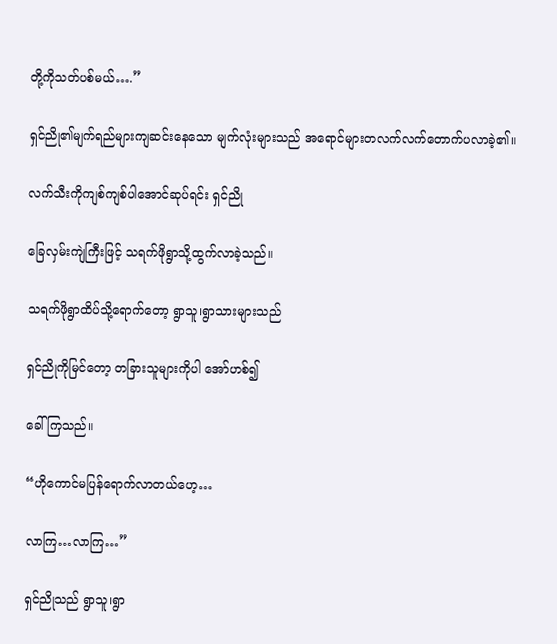တို့ကိုသတ်ပစ်မယ်….”

ရှင်ညို၏မျက်ရည်များကျဆင်းနေသော မျက်လုံးများသည် အရောင်များတလက်လက်တောက်ပလာခဲ့၏။

လက်သီးကိုကျစ်ကျစ်ပါအောင်ဆုပ်ရင်း ရှင်ညို

ခြေလှမ်းကျဲကြီးဖြင့် သရက်ဖိုရွာသို့ထွက်လာခဲ့သည်။

သရက်ဖိုရွာထိပ်သို့ရောက်တော့ ရွာသူ၊ရွာသားများသည်

ရှင်ညိုကိုမြင်တော့ တခြားသူများကိုပါ အော်ဟစ်၍

ခေါ်ကြသည်။

“ဟိုကောင်မပြန်ရောက်လာတယ်ဟေ့…

လာကြ…လာကြ…”

ရှင်ညိုသည် ရွာသူ၊ရွာ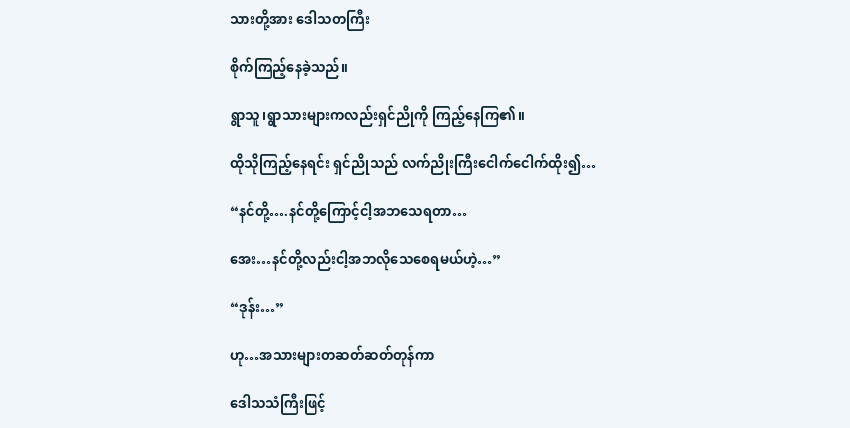သားတို့အား ဒေါသတကြီး

စိုက်ကြည့်နေခဲ့သည်။

ရွာသူ၊ရွာသားများကလည်းရှင်ညိုကို ကြည့်နေကြ၏။

ထိုသိုကြည့်နေရင်း ရှင်ညိုသည် လက်ညိုးကြီးငေါက်ငေါက်ထိုး၍…

“နင်တို့….နင်တို့ကြောင့်ငါ့အဘသေရတာ…

အေး…နင်တို့လည်းငါ့အဘလိုသေစေရမယ်ဟဲ့…”

“ဒုန်း…”

ဟု…အသားများတဆတ်ဆတ်တုန်ကာ

ဒေါသသံကြီးဖြင့်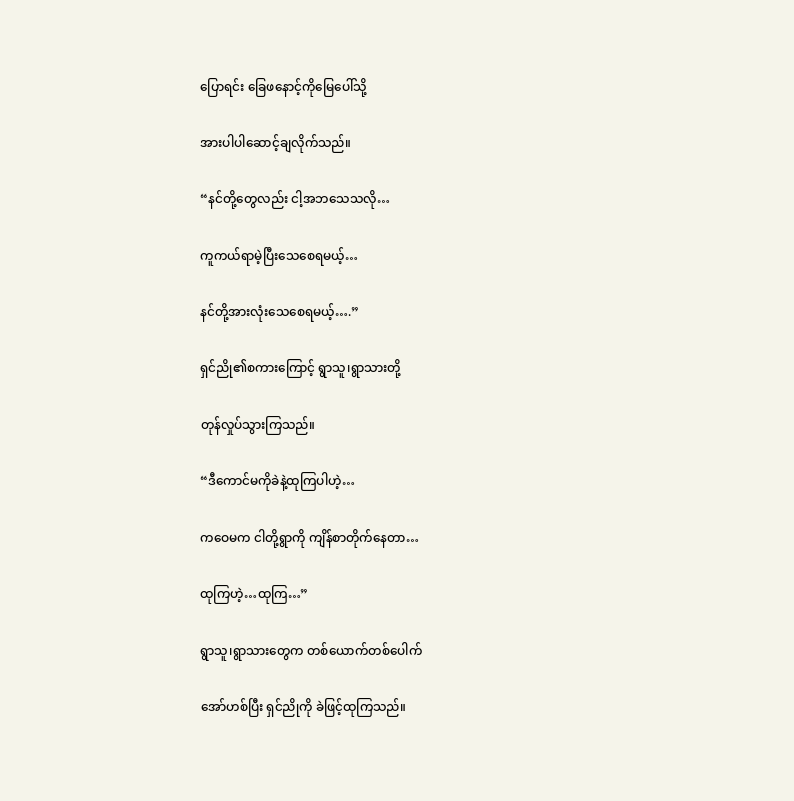ပြောရင်း ခြေဖနောင့်ကိုမြေပေါ်သို့

အားပါပါဆောင့်ချလိုက်သည်။

“နင်တို့တွေလည်း ငါ့အဘသေသလို…

ကူကယ်ရာမဲ့ပြီးသေစေရမယ့်…

နင်တို့အားလုံးသေစေရမယ့်….”

ရှင်ညို၏စကားကြောင့် ရွာသူ၊ရွာသားတို့

တုန်လှုပ်သွားကြသည်။

“ဒီကောင်မကိုခဲနဲ့ထုကြပါဟဲ့…

ကဝေမက ငါတို့ရွာကို ကျိန်စာတိုက်နေတာ…

ထုကြဟဲ့…ထုကြ…”

ရွာသူ၊ရွာသားတွေက တစ်ယောက်တစ်ပေါက်

အော်ဟစ်ပြီး ရှင်ညိုကို ခဲဖြင့်ထုကြသည်။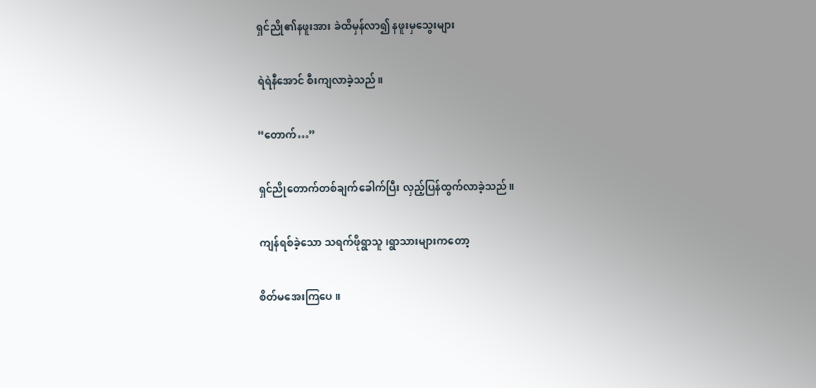ရှင်ညို၏နဖူးအား ခဲထိမှန်လာ၍ နဖူးမှသွေးများ

ရဲရဲနီအောင် စီးကျလာခဲ့သည်။

“တောက်…”

ရှင်ညိုတောက်တစ်ချက်ခေါက်ပြီး လှည့်ပြန်ထွက်လာခဲ့သည်။

ကျန်ရစ်ခဲ့သော သရက်ဖိုရွာသူ၊ရွာသားများကတော့

စိတ်မအေးကြပေ။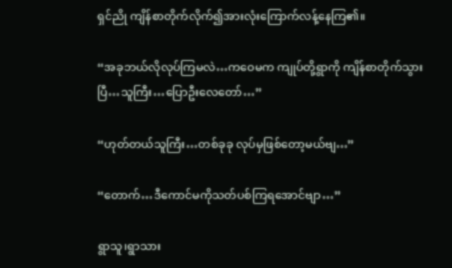ရှင်ညို ကျိန်စာတိုက်လိုက်၍အားလုံးကြောက်လန့်နေကြ၏။

“အခုဘယ်လိုလုပ်ကြမလဲ…ကဝေမက ကျုပ်တို့ရွာကို ကျိန်စာတိုက်သွားပြီ…သူကြီး…ပြောဦးလေတော်…”

“ဟုတ်တယ်သူကြီး…တစ်ခုခု လုပ်မှဖြစ်တော့မယ်ဗျ…”

“တောက်…ဒီကောင်မကိုသတ်ပစ်ကြရအောင်ဗျာ…”

ရွာသူ၊ရွာသား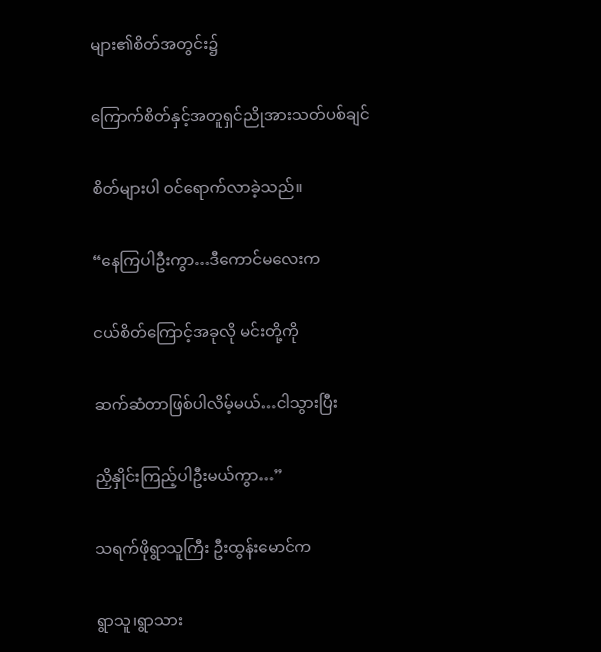များ၏စိတ်အတွင်း၌

ကြောက်စိတ်နှင့်အတူရှင်ညိုအားသတ်ပစ်ချင်

စိတ်များပါ ဝင်ရောက်လာခဲ့သည်။

“နေကြပါဦးကွာ…ဒီကောင်မလေးက

ငယ်စိတ်ကြောင့်အခုလို မင်းတို့ကို

ဆက်ဆံတာဖြစ်ပါလိမ့်မယ်…ငါသွားပြီး

ညှိနှိုင်းကြည့်ပါဦးမယ်ကွာ…”

သရက်ဖိုရွာသူကြီး ဦးထွန်းမောင်က

ရွာသူ၊ရွာသား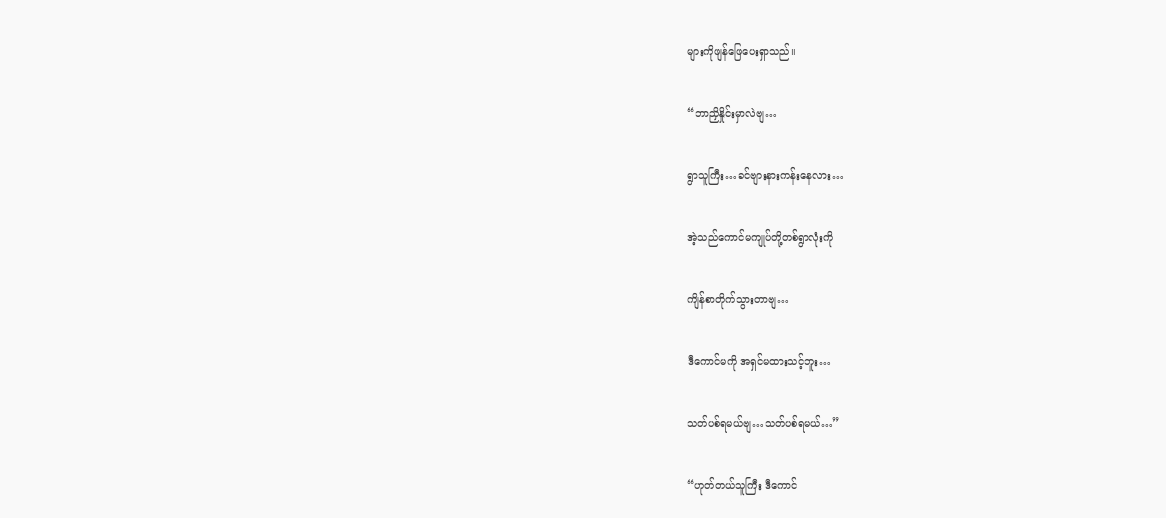များကိုဖျန်ဖြေပေးရှာသည်။

“ဘာညှိနှိုင်းမှာလဲဗျ…

ရွာသူကြီး…ခင်ဗျားနားကန်းနေလား…

အဲ့သည်ကောင်မကျုပ်တို့တစ်ရွာလုံးကို

ကျိန်စာတိုက်သွားတာဗျ…

ဒီကောင်မကို အရှင်မထားသင့်ဘူး…

သတ်ပစ်ရမယ်ဗျ…သတ်ပစ်ရမယ်…”

“ဟုတ်တယ်သူကြီး ဒီကောင်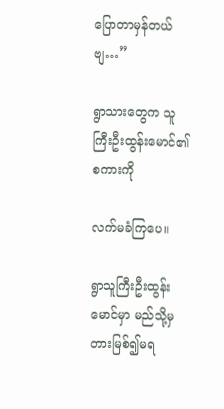ပြောတာမှန်တယ်ဗျ…”

ရွာသားတွေက သူကြီးဦးထွန်းမောင်၏စကားကို

လက်မခံကြပေ။

ရွာသူကြီးဦးထွန်းမောင်မှာ မည်သို့မှတားမြစ်၍မရ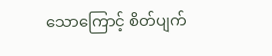သောကြောင့် စိတ်ပျက်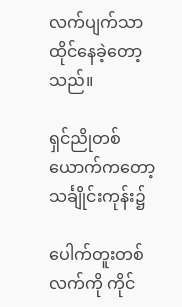လက်ပျက်သာ ထိုင်နေခဲ့တော့သည်။

ရှင်ညိုတစ်ယောက်ကတော့ သင်္ချိုင်းကုန်း၌

ပေါက်တူးတစ်လက်ကို ကိုင်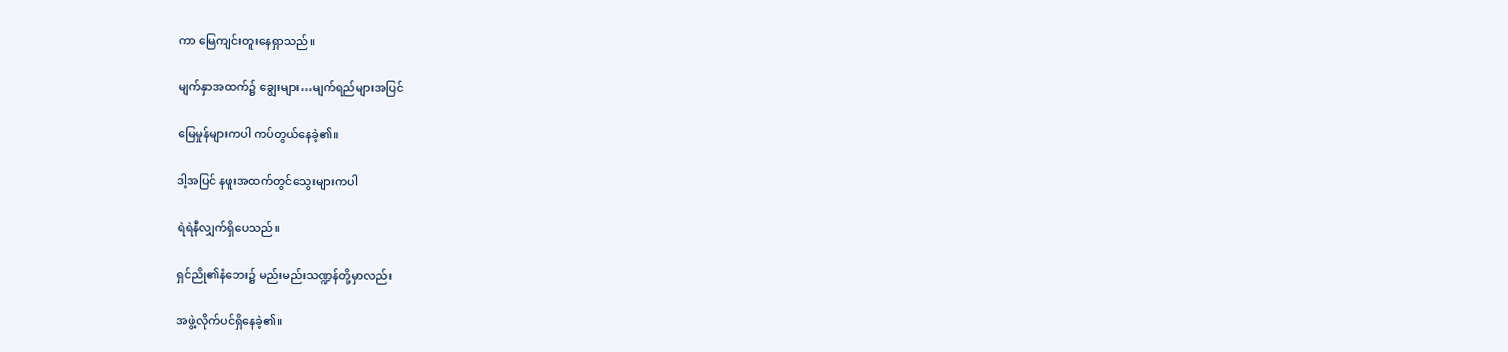ကာ မြေကျင်းတူးနေရှာသည်။

မျက်နှာအထက်၌ ချွေးများ…မျက်ရည်များအပြင်

မြေမှုန်များကပါ ကပ်တွယ်နေခဲ့၏။

ဒါ့အပြင် နဖူးအထက်တွင်သွေးများကပါ

ရဲရဲနီလျှက်ရှိပေသည်။

ရှင်ညို၏နံဘေး၌ မည်းမည်းသဏ္ဍန်တို့မှာလည်း

အဖွဲ့လိုက်ပင်ရှိနေခဲ့၏။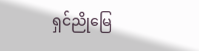ရှင်ညိုမြေ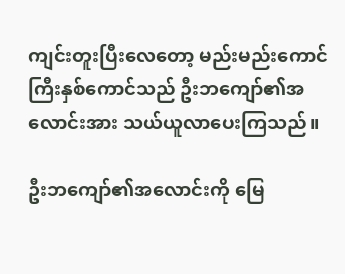ကျင်းတူးပြီးလေတော့ မည်းမည်းကောင်ကြီးနှစ်ကောင်သည် ဦးဘကျော်၏အလောင်းအား သယ်ယူလာပေးကြသည်။

ဦးဘကျော်၏အလောင်းကို မြေ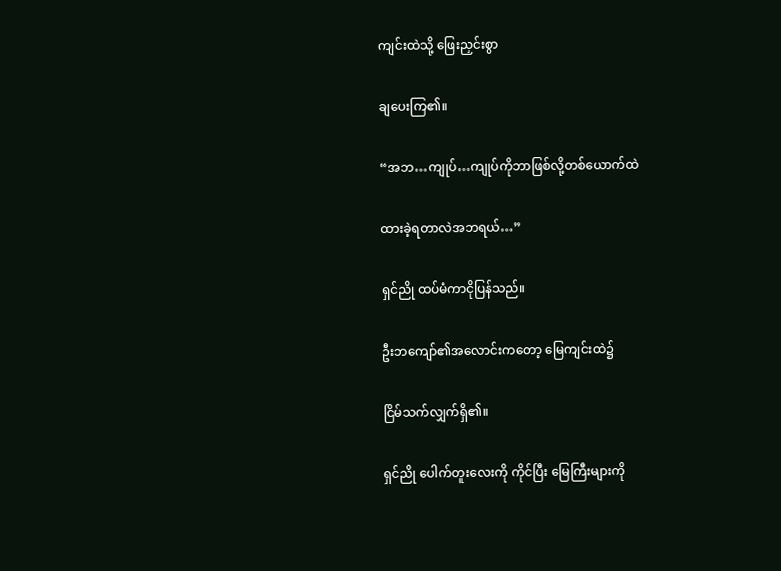ကျင်းထဲသို့ ဖြေးညှင်းစွာ

ချပေးကြ၏။

“အဘ…ကျုပ်…ကျုပ်ကိုဘာဖြစ်လို့တစ်ယောက်ထဲ

ထားခဲ့ရတာလဲအဘရယ်…”

ရှင်ညို ထပ်မံကာငိုပြန်သည်။

ဦးဘကျော်၏အလောင်းကတော့ မြေကျင်းထဲ၌

ငြိမ်သက်လျှက်ရှိ၏။

ရှင်ညို ပေါက်တူးလေးကို ကိုင်ပြီး မြေကြီးများကို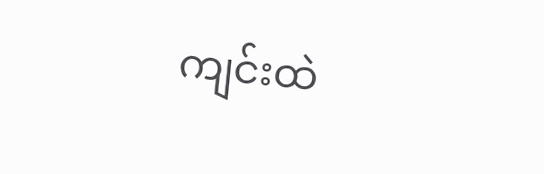ကျင်းထဲ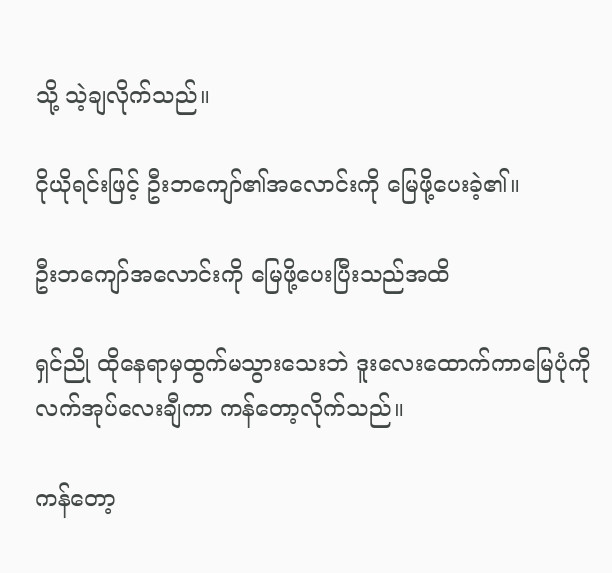သို့ သဲ့ချလိုက်သည်။

ငိုယိုရင်းဖြင့် ဦးဘကျော်၏အလောင်းကို မြေဖို့ပေးခဲ့၏။

ဦးဘကျော်အလောင်းကို မြေဖို့ပေးပြီးသည်အထိ

ရှင်ညို ထိုနေရာမှထွက်မသွားသေးဘဲ ဒူးလေးထောက်ကာမြေပုံကိုလက်အုပ်လေးချီကာ ကန်တော့လိုက်သည်။

ကန်တော့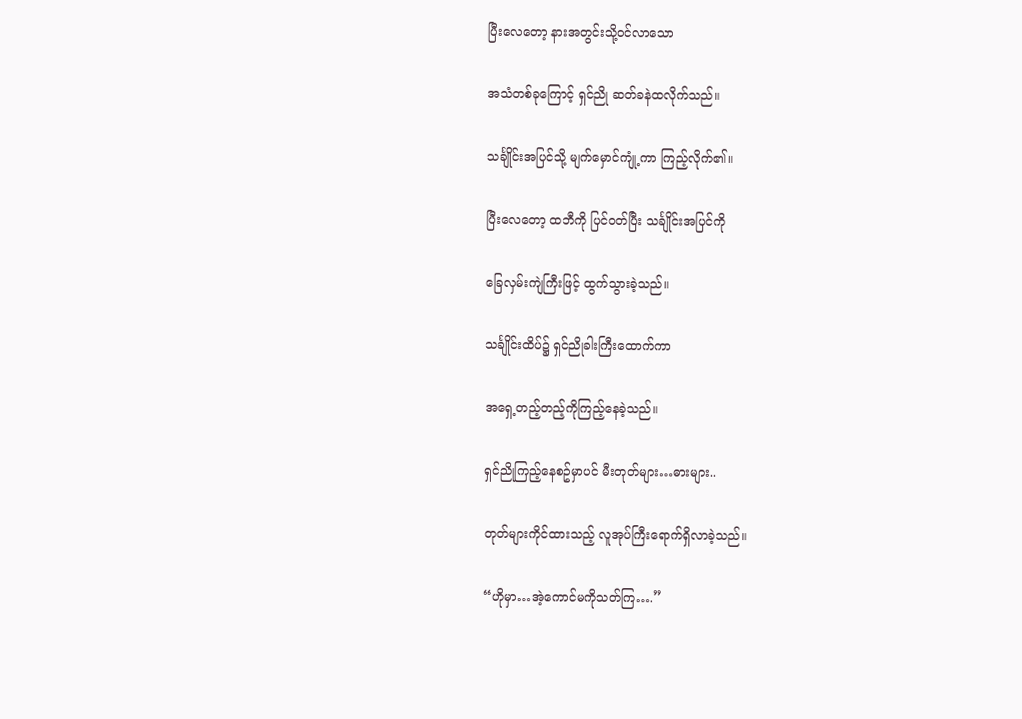ပြီးလေတော့ နားအတွင်းသို့ဝင်လာသော

အသံတစ်ခုကြောင့် ရှင်ညို ဆတ်ခနဲထလိုက်သည်။

သင်္ချိုင်းအပြင်သို့ မျက်မှောင်ကျုံ့ကာ ကြည့်လိုက်၏။

ပြီးလေတော့ ထဘီကို ပြင်ဝတ်ပြီး သင်္ချိုင်းအပြင်ကို

ခြေလှမ်းကျဲကြီးဖြင့် ထွက်သွားခဲ့သည်။

သင်္ချိုင်းထိပ်၌ ရှင်ညိုခါးကြီးထောက်ကာ

အရှေ့တည့်တည့်ကိုကြည့်နေခဲ့သည်။

ရှင်ညိုကြည့်နေစဥ်မှာပင် မီးတုတ်များ…ဓားများ..

တုတ်များကိုင်ထားသည့် လူအုပ်ကြီးရောက်ရှိလာခဲ့သည်။

“ဟိုမှာ…အဲ့ကောင်မကိုသတ်ကြ….”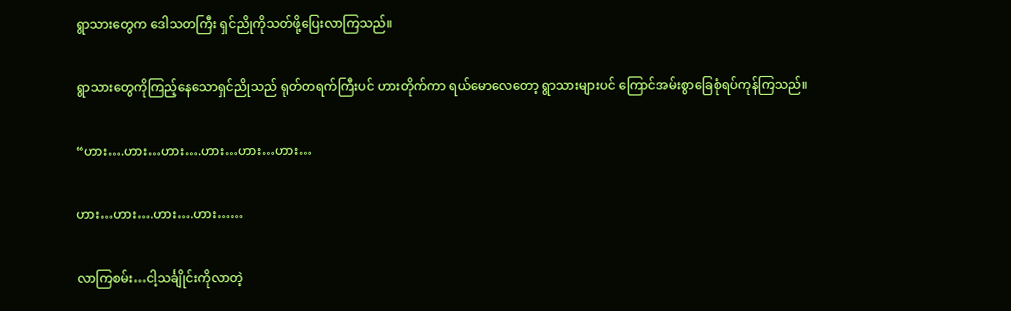ရွာသားတွေက ဒေါသတကြီး ရှင်ညိုကိုသတ်ဖို့ပြေးလာကြသည်။

ရွာသားတွေကိုကြည့်နေသောရှင်ညိုသည် ရုတ်တရက်ကြီးပင် ဟားတိုက်ကာ ရယ်မောလေတော့ ရွာသားများပင် ကြောင်အမ်းစွာခြေစုံရပ်ကုန်ကြသည်။

“ဟား….ဟား…ဟား….ဟား…ဟား…ဟား…

ဟား…ဟား….ဟား….ဟား……

လာကြစမ်း…ငါ့သင်္ချိုင်းကိုလာတဲ့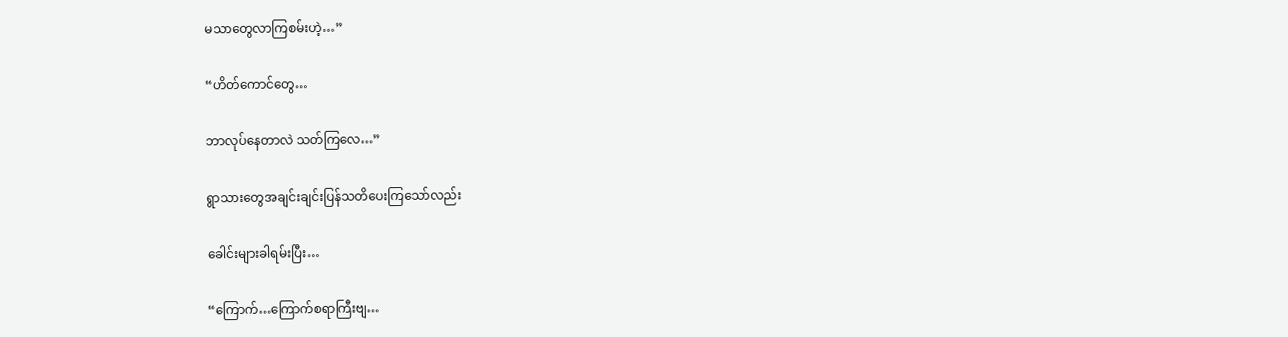မသာတွေလာကြစမ်းဟဲ့…”

“ဟိတ်ကောင်တွေ…

ဘာလုပ်နေတာလဲ သတ်ကြလေ…”

ရွာသားတွေအချင်းချင်းပြန်သတိပေးကြသော်လည်း

ခေါင်းများခါရမ်းပြီး…

“ကြောက်…ကြောက်စရာကြီးဗျ…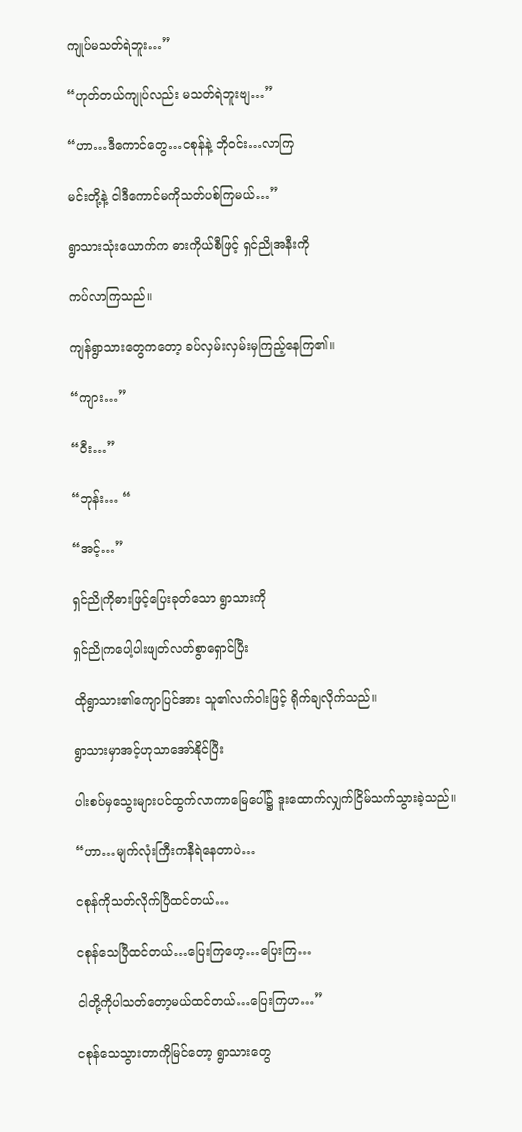ကျုပ်မသတ်ရဲဘူး…”

“ဟုတ်တယ်ကျုပ်လည်း မသတ်ရဲဘူးဗျ…”

“ဟာ…ဒီကောင်တွေ…ငစုန်နဲ့ ဘိုဝင်း…လာကြ

မင်းတို့နဲ့ ငါဒီကောင်မကိုသတ်ပစ်ကြမယ်…”

ရွာသားသုံးယောက်က ဓားကိုယ်စီဖြင့် ရှင်ညိုအနီးကို

ကပ်လာကြသည်။

ကျန်ရွာသားတွေကတော့ ခပ်လှမ်းလှမ်းမှကြည့်နေကြ၏။

“ကျား…”

“ဝီး…”

“ဘုန်း… “

“အင့်…”

ရှင်ညိုကိုဓားဖြင့်ပြေးခုတ်သော ရွာသားကို

ရှင်ညိုကပေါ့ပါးဖျတ်လတ်စွာရှောင်ပြီး

ထိုရွာသား၏ကျောပြင်အား သူ၏လက်ဝါးဖြင့် ရိုက်ချလိုက်သည်။

ရွာသားမှာအင့်ဟုသာအော်နိုင်ပြီး

ပါးစပ်မှသွေးများပင်ထွက်လာကာမြေပေါ်၌ ဒူးထောက်လျှက်ငြိမ်သက်သွားခဲ့သည်။

“ဟာ…မျက်လုံးကြီးကနီရဲနေတာပဲ…

ငစုန်ကိုသတ်လိုက်ပြီထင်တယ်…

ငစုန်သေပြီထင်တယ်…ပြေးကြဟေ့…ပြေးကြ…

ငါတို့ကိုပါသတ်တော့မယ်ထင်တယ်…ပြေးကြဟ…”

ငစုန်သေသွားတာကိုမြင်တော့ ရွာသားတွေ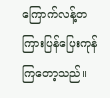ကြောက်လန့်တကြားပြန်ပြေးကုန်ကြတော့သည်။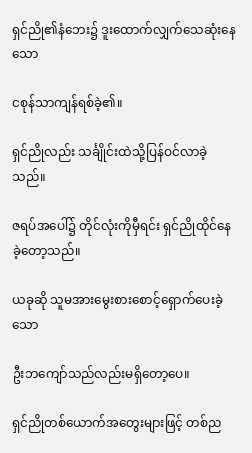ရှင်ညို၏နံဘေး၌ ဒူးထောက်လျှက်သေဆုံးနေသော

ငစုန်သာကျန်ရစ်ခဲ့၏။

ရှင်ညိုလည်း သင်္ချိုင်းထဲသို့ပြန်ဝင်လာခဲ့သည်။

ဇရပ်အပေါ်၌ တိုင်လုံးကိုမှီရင်း ရှင်ညိုထိုင်နေခဲ့တော့သည်။

ယခုဆို သူမအားမွေးစားစောင့်ရှောက်ပေးခဲ့သော

ဦးဘကျော်သည်လည်းမရှိတော့ပေ။

ရှင်ညိုတစ်ယောက်အတွေးများဖြင့် တစ်ည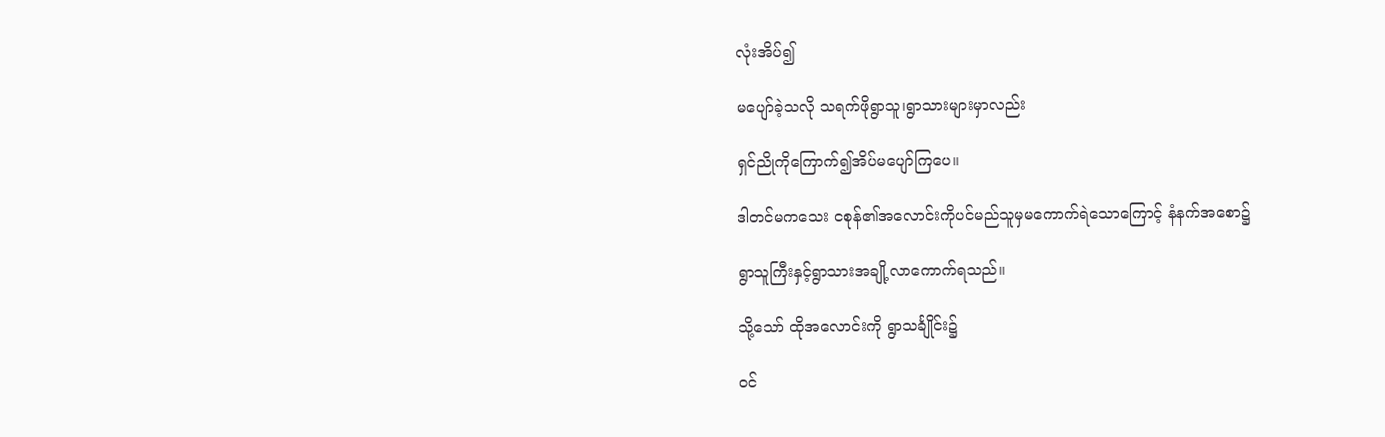လုံးအိပ်၍

မပျော်ခဲ့သလို သရက်ဖိုရွာသူ၊ရွာသားများမှာလည်း

ရှင်ညိုကိုကြောက်၍အိပ်မပျော်ကြပေ။

ဒါတင်မကသေး ငစုန်၏အလောင်းကိုပင်မည်သူမှမကောက်ရဲသောကြောင့် နံနက်အစော၌

ရွာသူကြီးနှင့်ရွာသားအချို့လာကောက်ရသည်။

သို့သော် ထိုအလောင်းကို ရွာသင်္ချိုင်း၌

ဝင်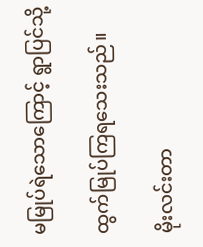မမြုပ်ရဲသောကြောင့် ရွာပြင်သို့

ထွက်မြုပ်ကြရသေးသည်။

မိုးလင်းတာ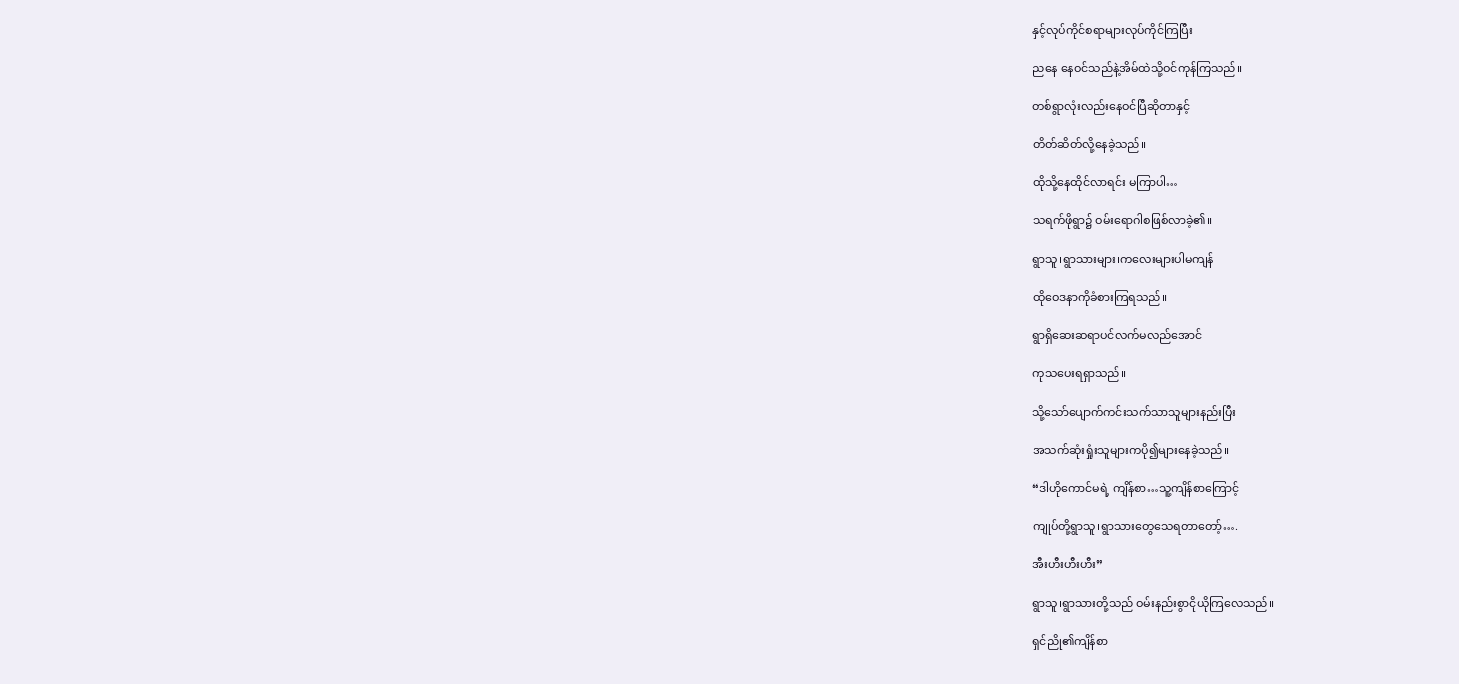နှင့်လုပ်ကိုင်စရာများလုပ်ကိုင်ကြပြီး

ညနေ နေဝင်သည်နဲ့အိမ်ထဲသို့ဝင်ကုန်ကြသည်။

တစ်ရွာလုံးလည်းနေဝင်ပြီဆိုတာနှင့်

တိတ်ဆိတ်လို့နေခဲ့သည်။

ထိုသို့နေထိုင်လာရင်း မကြာပါ…

သရက်ဖိုရွာ၌ ဝမ်းရောဂါစဖြစ်လာခဲ့၏။

ရွာသူ၊ရွာသားများ၊ကလေးများပါမကျန်

ထိုဝေဒနာကိုခံစားကြရသည်။

ရွာရှိဆေးဆရာပင်လက်မလည်အောင်

ကုသပေးရရှာသည်။

သို့သော်ပျောက်ကင်းသက်သာသူများနည်းပြီး

အသက်ဆုံးရှုံးသူများကပို၍များနေခဲ့သည်။

“ဒါဟိုကောင်မရဲ့ ကျိန်စာ…သူ့ကျိန်စာကြောင့်

ကျုပ်တို့ရွာသူ၊ရွာသားတွေသေရတာတော့်….

အီးဟီးဟီးဟီး”

ရွာသူ၊ရွာသားတို့သည် ဝမ်းနည်းစွာငိုယိုကြလေသည်။

ရှင်ညို၏ကျိန်စာ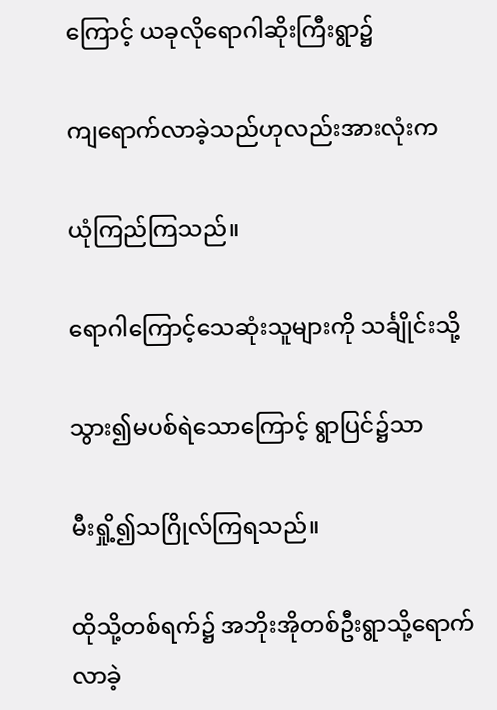ကြောင့် ယခုလိုရောဂါဆိုးကြီးရွာ၌

ကျရောက်လာခဲ့သည်ဟုလည်းအားလုံးက

ယုံကြည်ကြသည်။

ရောဂါကြောင့်သေဆုံးသူများကို သင်္ချိုင်းသို့

သွား၍မပစ်ရဲသောကြောင့် ရွာပြင်၌သာ

မီးရှို့၍သဂြိုလ်ကြရသည်။

ထိုသို့တစ်ရက်၌ အဘိုးအိုတစ်ဦးရွာသို့ရောက်လာခဲ့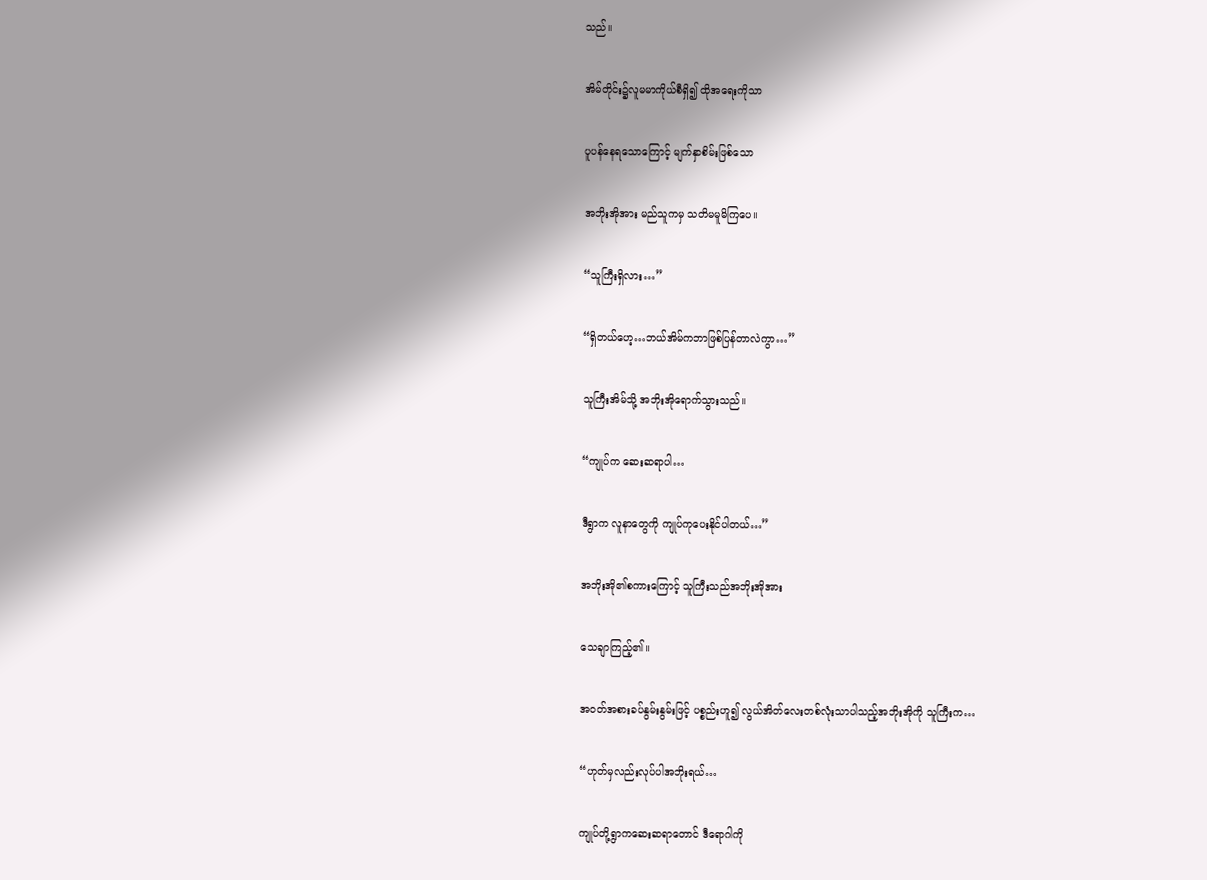သည်။

အိမ်တိုင်း၌လူမမာကိုယ်စီရှိ၍ ထိုအရေးကိုသာ

ပူပန်နေရသောကြောင့် မျက်နှာစိမ်းဖြစ်သော

အဘိုးအိုအား မည်သူကမှ သတိမမူမိကြပေ။

“သူကြီးရှိလား…”

“ရှိတယ်ဟေ့…ဘယ်အိမ်ကဘာဖြစ်ပြန်တာလဲကွာ…”

သူကြီးအိမ်သို့ အဘိုးအိုရောက်သွားသည်။

“ကျုပ်က ဆေးဆရာပါ…

ဒီရွာက လူနာတွေကို ကျုပ်ကုပေးနိုင်ပါတယ်…”

အဘိုးအို၏စကားကြောင့် သူကြီးသည်အဘိုးအိုအား

သေချာကြည့်၏။

အဝတ်အစားခပ်နွမ်းနွမ်းဖြင့် ပစ္စည်းဟူ၍ လွယ်အိတ်လေးတစ်လုံးသာပါသည့်အဘိုးအိုကို သူကြီးက…

“ဟုတ်မှလည်းလုပ်ပါအဘိုးရယ်…

ကျုပ်တို့ရွာကဆေးဆရာတောင် ဒီရောဂါကို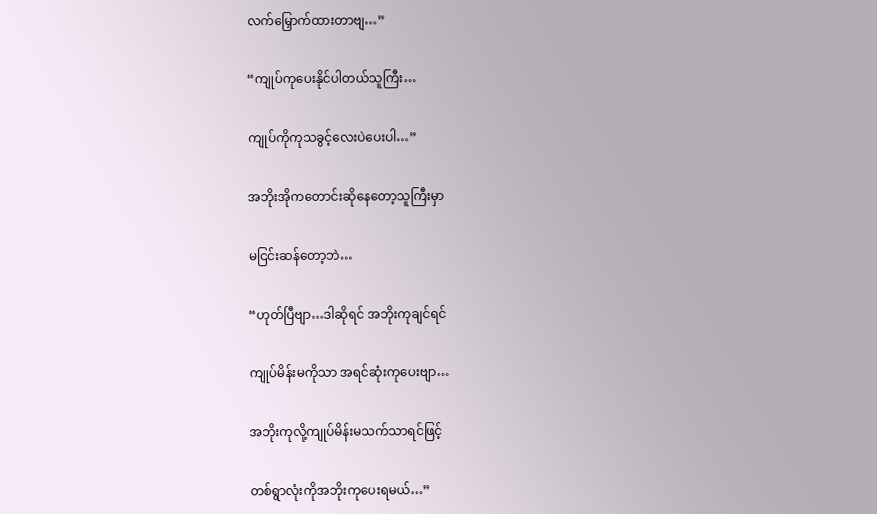လက်မြှောက်ထားတာဗျ…”

“ကျုပ်ကုပေးနိုင်ပါတယ်သူကြီး…

ကျုပ်ကိုကုသခွင့်လေးပဲပေးပါ…”

အဘိုးအိုကတောင်းဆိုနေတော့သူကြီးမှာ

မငြင်းဆန်တော့ဘဲ…

“ဟုတ်ပြီဗျာ…ဒါဆိုရင် အဘိုးကုချင်ရင်

ကျုပ်မိန်းမကိုသာ အရင်ဆုံးကုပေးဗျာ…

အဘိုးကုလို့ကျုပ်မိန်းမသက်သာရင်ဖြင့်

တစ်ရွာလုံးကိုအဘိုးကုပေးရမယ်…”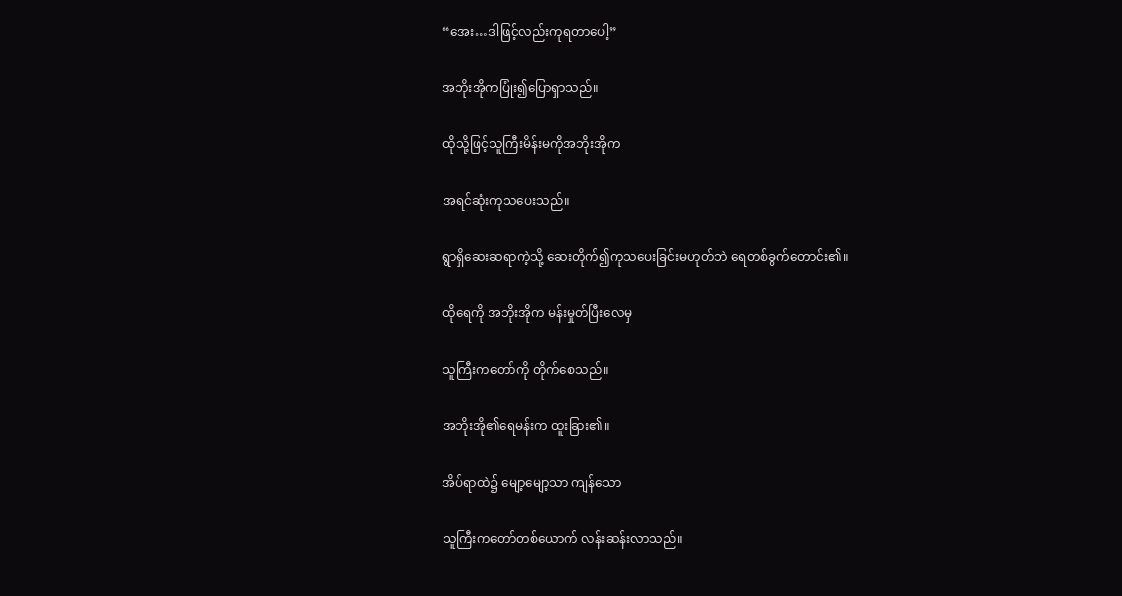“အေး…ဒါဖြင့်လည်းကုရတာပေါ့”

အဘိုးအိုကပြုံး၍ပြောရှာသည်။

ထိုသို့ဖြင့်သူကြီးမိန်းမကိုအဘိုးအိုက

အရင်ဆုံးကုသပေးသည်။

ရွာရှိဆေးဆရာကဲ့သို့ ဆေးတိုက်၍ကုသပေးခြင်းမဟုတ်ဘဲ ရေတစ်ခွက်တောင်း၏။

ထိုရေကို အဘိုးအိုက မန်းမှုတ်ပြီးလေမှ

သူကြီးကတော်ကို တိုက်စေသည်။

အဘိုးအို၏ရေမန်းက ထူးခြား၏။

အိပ်ရာထဲ၌ မျော့မျော့သာ ကျန်သော

သူကြီးကတော်တစ်ယောက် လန်းဆန်းလာသည်။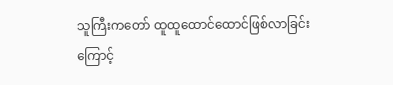သူကြီးကတော် ထူထူထောင်ထောင်ဖြစ်လာခြင်းကြောင့်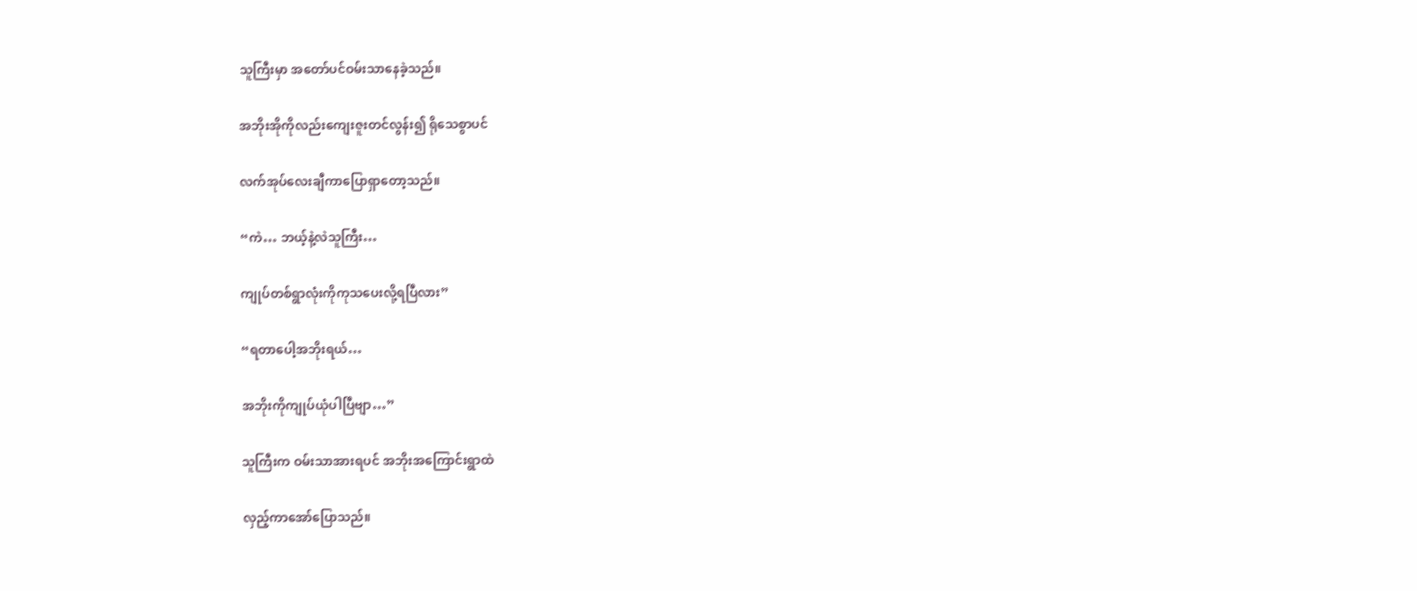သူကြီးမှာ အတော်ပင်ဝမ်းသာနေခဲ့သည်။

အဘိုးအိုကိုလည်းကျေးဇူးတင်လွန်း၍ ရိုသေစွာပင်

လက်အုပ်လေးချီကာပြောရှာတော့သည်။

“ကဲ… ဘယ့်နဲ့လဲသူကြီး…

ကျုပ်တစ်ရွာလုံးကိုကုသပေးလို့ရပြီလား”

“ရတာပေါ့အဘိုးရယ်…

အဘိုးကိုကျုပ်ယုံပါပြီဗျာ…”

သူကြီးက ဝမ်းသာအားရပင် အဘိုးအကြောင်းရွာထဲ

လှည့်ကာအော်ပြောသည်။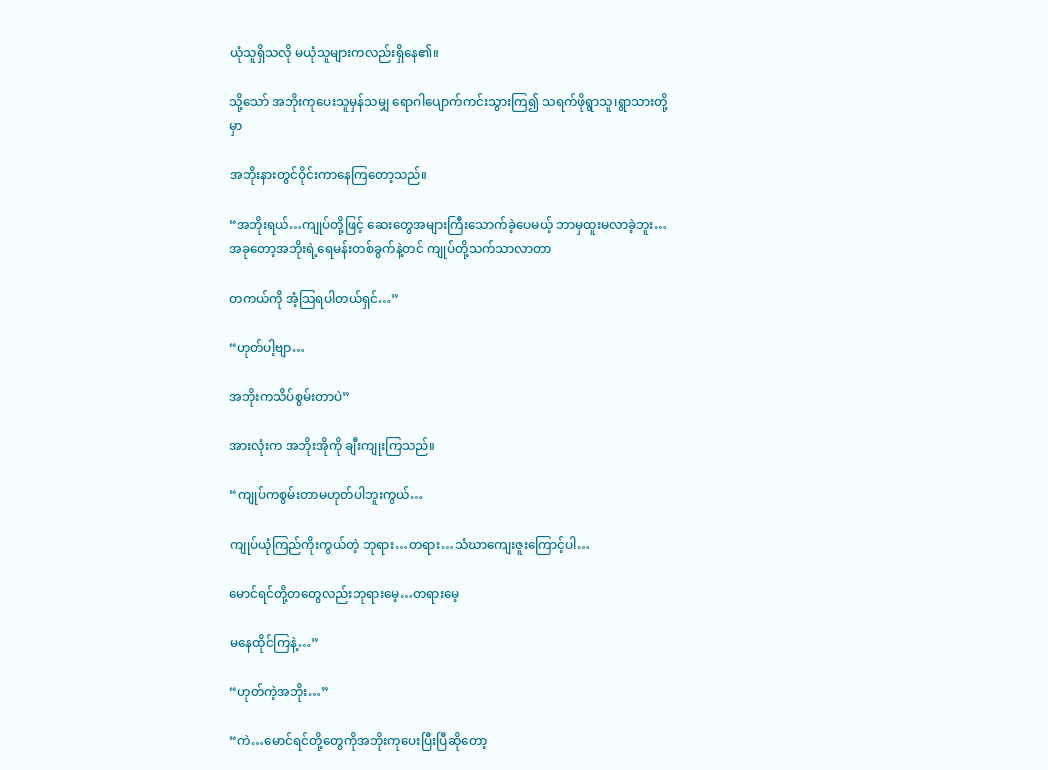ယုံသူရှိသလို မယုံသူများကလည်းရှိနေ၏။

သို့သော် အဘိုးကုပေးသူမှန်သမျှ ရောဂါပျောက်ကင်းသွားကြ၍ သရက်ဖိုရွာသူ၊ရွာသားတို့မှာ

အဘိုးနားတွင်ဝိုင်းကာနေကြတော့သည်။

“အဘိုးရယ်…ကျုပ်တို့ဖြင့် ဆေးတွေအများကြီးသောက်ခဲ့ပေမယ့် ဘာမှထူးမလာခဲ့ဘူး…အခုတော့အဘိုးရဲ့ရေမန်းတစ်ခွက်နဲ့တင် ကျုပ်တို့သက်သာလာတာ

တကယ်ကို အံ့သြရပါတယ်ရှင်…”

“ဟုတ်ပါ့ဗျာ…

အဘိုးကသိပ်စွမ်းတာပဲ”

အားလုံးက အဘိုးအိုကို ချီးကျုးကြသည်။

“ကျုပ်ကစွမ်းတာမဟုတ်ပါဘူးကွယ်…

ကျုပ်ယုံကြည်ကိုးကွယ်တဲ့ ဘုရား…တရား…သံဃာကျေးဇူးကြောင့်ပါ…

မောင်ရင်တို့တတွေလည်းဘုရားမေ့…တရားမေ့

မနေထိုင်ကြနဲ့…”

“ဟုတ်ကဲ့အဘိုး…”

“ကဲ…မောင်ရင်တို့တွေကိုအဘိုးကုပေးပြီးပြီဆိုတော့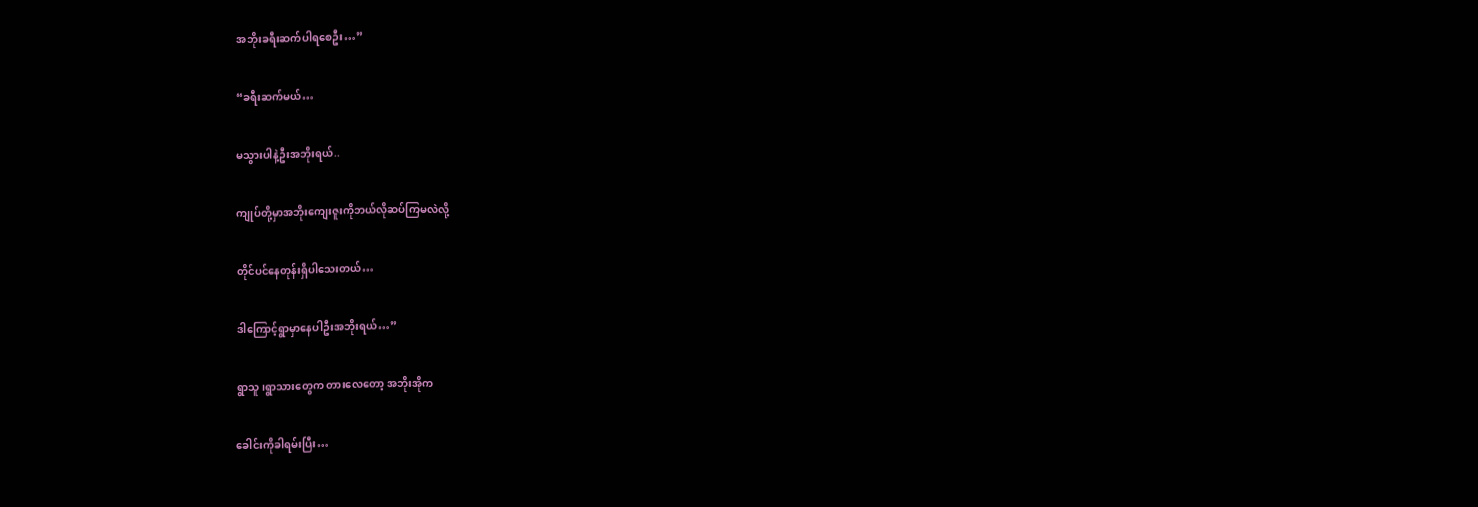အဘိုးခရီးဆက်ပါရစေဦး…”

“ခရီးဆက်မယ်…

မသွားပါနဲ့ဦးအဘိုးရယ်..

ကျုပ်တို့မှာအဘိုးကျေးဇူးကိုဘယ်လိုဆပ်ကြမလဲလို့

တိုင်ပင်နေတုန်းရှိပါသေးတယ်…

ဒါကြောင့်ရွာမှာနေပါဦးအဘိုးရယ်…”

ရွာသူ၊ရွာသားတွေက တားလေတော့ အဘိုးအိုက

ခေါင်းကိုခါရမ်းပြီး…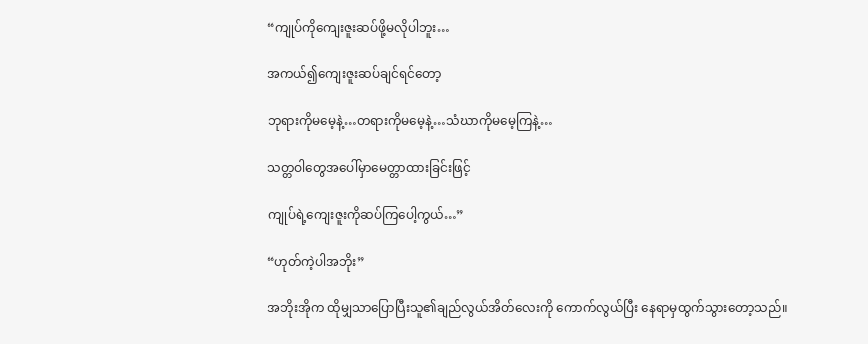“ကျုပ်ကိုကျေးဇူးဆပ်ဖို့မလိုပါဘူး…

အကယ်၍ကျေးဇူးဆပ်ချင်ရင်တော့

ဘုရားကိုမမေ့နဲ့…တရားကိုမမေ့နဲ့…သံဃာကိုမမေ့ကြနဲ့…

သတ္တဝါတွေအပေါ်မှာမေတ္တာထားခြင်းဖြင့်

ကျုပ်ရဲ့ကျေးဇူးကိုဆပ်ကြပေါ့ကွယ်…”

“ဟုတ်ကဲ့ပါအဘိုး”

အဘိုးအိုက ထိုမျှသာပြောပြီးသူ၏ချည်လွယ်အိတ်လေးကို ကောက်လွယ်ပြီး နေရာမှထွက်သွားတော့သည်။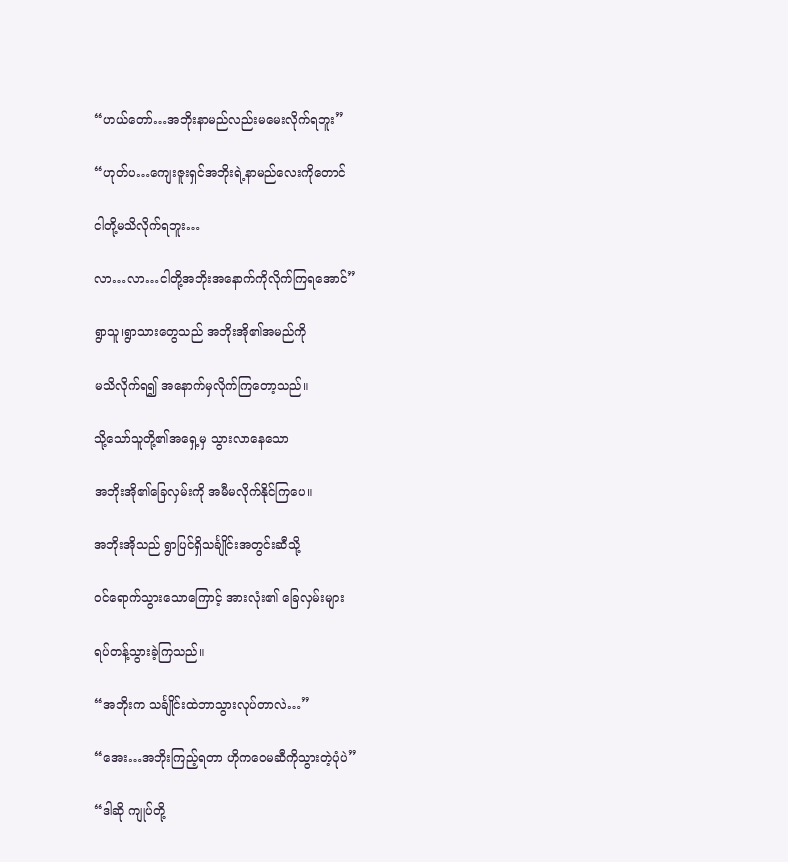“ဟယ်တော်…အဘိုးနာမည်လည်းမမေးလိုက်ရဘူး”

“ဟုတ်ပ…ကျေးဇူးရှင်အဘိုးရဲ့နာမည်လေးကိုတောင်

ငါတို့မသိလိုက်ရဘူး…

လာ…လာ…ငါတို့အဘိုးအနောက်ကိုလိုက်ကြရအောင်”

ရွာသူ၊ရွာသားတွေသည် အဘိုးအို၏အမည်ကို

မသိလိုက်ရ၍ အနောက်မှလိုက်ကြတော့သည်။

သို့သော်သူတို့၏အရှေ့မှ သွားလာနေသော

အဘိုးအို၏ခြေလှမ်းကို အမီမလိုက်နိုင်ကြပေ။

အဘိုးအိုသည် ရွာပြင်ရှိသင်္ချိုင်းအတွင်းဆီသို့

ဝင်ရောက်သွားသောကြောင့် အားလုံး၏ ခြေလှမ်းများ

ရပ်တန့်သွားခဲ့ကြသည်။

“အဘိုးက သင်္ချိုင်းထဲဘာသွားလုပ်တာလဲ…”

“အေး…အဘိုးကြည့်ရတာ ဟိုကဝေမဆီကိုသွားတဲ့ပုံပဲ”

“ဒါဆို ကျုပ်တို့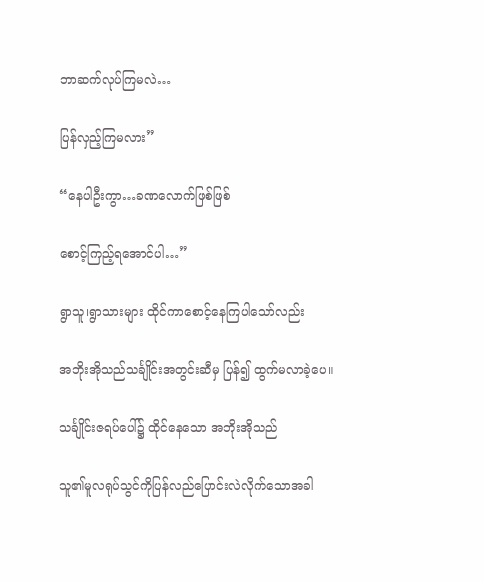ဘာဆက်လုပ်ကြမလဲ…

ပြန်လှည့်ကြမလား”

“နေပါဦးကွာ…ခဏလောက်ဖြစ်ဖြစ်

စောင့်ကြည့်ရအောင်ပါ…”

ရွာသူ၊ရွာသားများ ထိုင်ကာစောင့်နေကြပါသော်လည်း

အဘိုးအိုသည်သင်္ချိုင်းအတွင်းဆီမှ ပြန်၍ ထွက်မလာခဲ့ပေ။

သင်္ချိုင်းဇရပ်ပေါ်၌ ထိုင်နေသော အဘိုးအိုသည်

သူ၏မူလရုပ်သွင်ကိုပြန်လည်ပြောင်းလဲလိုက်သောအခါ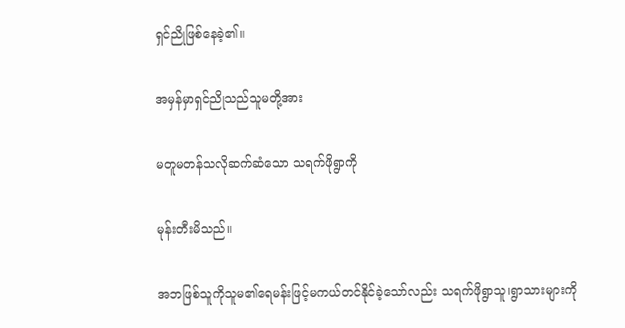ရှင်ညိုဖြစ်နေခဲ့၏။

အမှန်မှာရှင်ညိုသည်သူမတို့အား

မတူမတန်သလိုဆက်ဆံသော သရက်ဖိုရွာကို

မုန်းတီးမိသည်။

အဘဖြစ်သူကိုသူမ၏ရေမန်းဖြင့်မကယ်တင်နိုင်ခဲ့သော်လည်း သရက်ဖိုရွာသူ၊ရွာသားများကို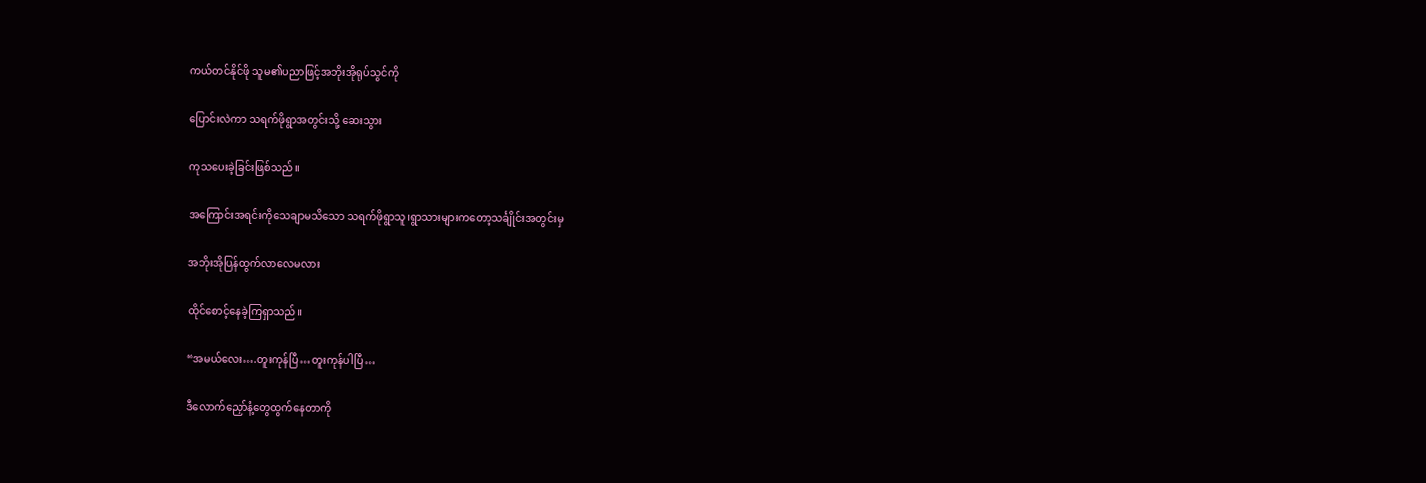ကယ်တင်နိုင်ဖို သူမ၏ပညာဖြင့်အဘိုးအိုရုပ်သွင်ကို

ပြောင်းလဲကာ သရက်ဖိုရွာအတွင်းသို့ ဆေးသွား

ကုသပေးခဲ့ခြင်းဖြစ်သည်။

အကြောင်းအရင်းကိုသေချာမသိသော သရက်ဖိုရွာသူ၊ရွာသားများကတော့သင်္ချိုင်းအတွင်းမှ

အဘိုးအိုပြန်ထွက်လာလေမလား

ထိုင်စောင့်နေခဲ့ကြရှာသည်။

“အမယ်လေး….တူးကုန်ပြီ…တူးကုန်ပါပြီ…

ဒီလောက်ညှော်နံ့တွေထွက်နေတာကို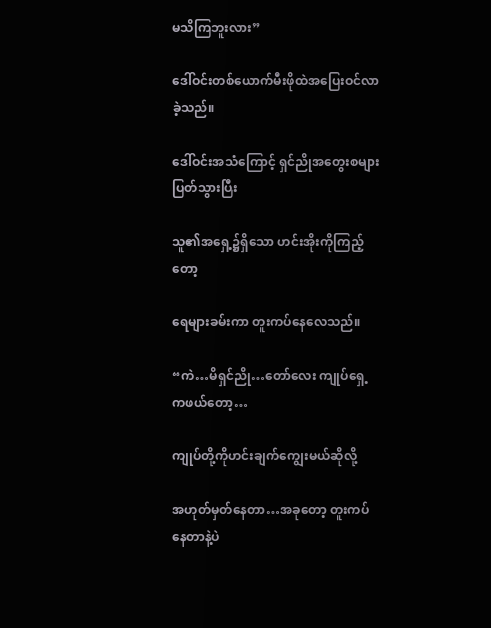မသိကြဘူးလား”

ဒေါ်ဝင်းတစ်ယောက်မီးဖိုထဲအပြေးဝင်လာခဲ့သည်။

ဒေါ်ဝင်းအသံကြောင့် ရှင်ညိုအတွေးစများပြတ်သွားပြီး

သူ၏အရှေ့၌ရှိသော ဟင်းအိုးကိုကြည့်တော့

ရေများခမ်းကာ တူးကပ်နေလေသည်။

“ကဲ…မိရှင်ညို…တော်လေး ကျုပ်ရှေ့ကဖယ်တော့…

ကျုပ်တို့ကိုဟင်းချက်ကျွေးမယ်ဆိုလို့

အဟုတ်မှတ်နေတာ…အခုတော့ တူးကပ်နေတာနဲ့ပဲ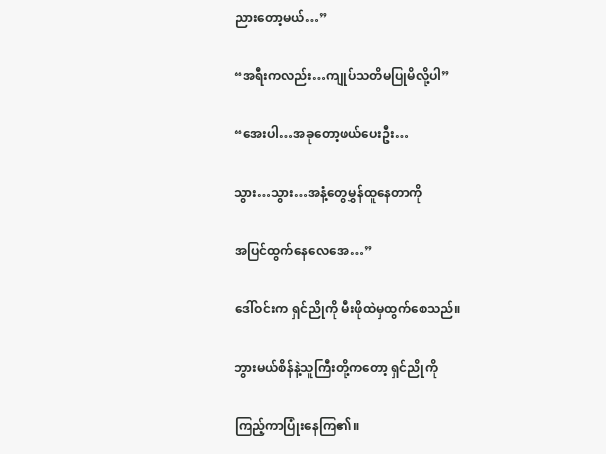ညားတော့မယ်…”

“အရီးကလည်း…ကျုပ်သတိမပြုမိလို့ပါ”

“အေးပါ…အခုတော့ဖယ်ပေးဦး…

သွား…သွား…အနံ့တွေမွှန်ထူနေတာကို

အပြင်ထွက်နေလေအေ…”

ဒေါ်ဝင်းက ရှင်ညိုကို မီးဖိုထဲမှထွက်စေသည်။

ဘွားမယ်စိန်နဲ့သူကြီးတို့ကတော့ ရှင်ညိုကို

ကြည့်ကာပြုံးနေကြ၏။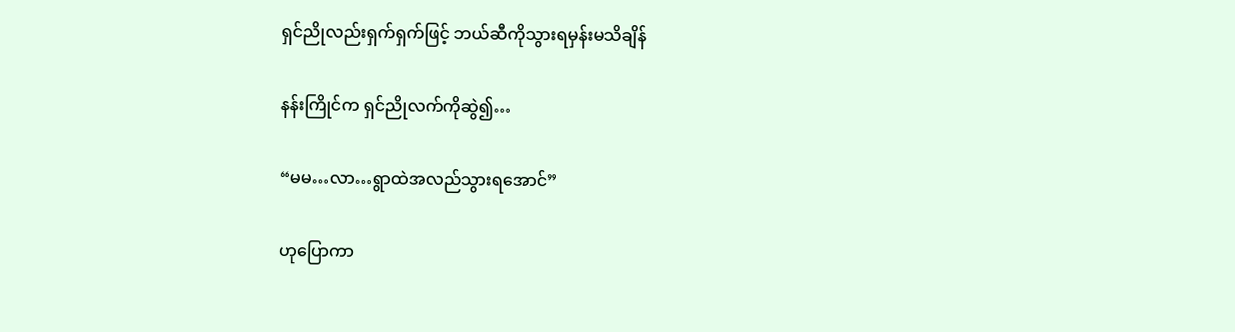ရှင်ညိုလည်းရှက်ရှက်ဖြင့် ဘယ်ဆီကိုသွားရမှန်းမသိချိန်

နန်းကြိုင်က ရှင်ညိုလက်ကိုဆွဲ၍…

“မမ…လာ…ရွာထဲအလည်သွားရအောင်”

ဟုပြောကာ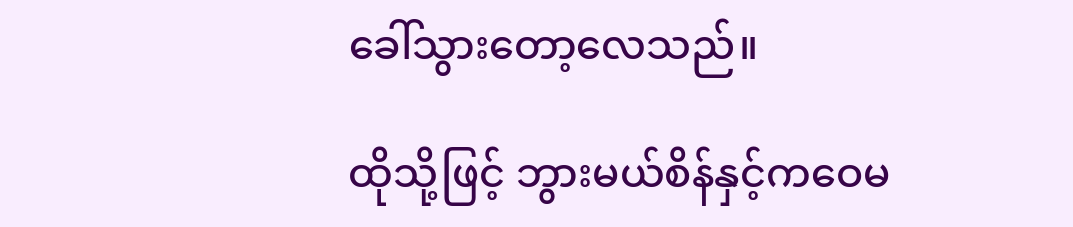ခေါ်သွားတော့လေသည်။

ထိုသို့ဖြင့် ဘွားမယ်စိန်နှင့်ကဝေမ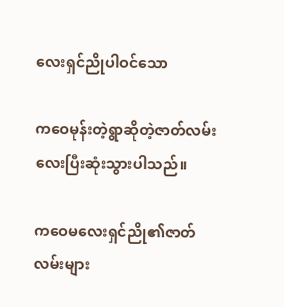လေးရှင်ညိုပါဝင်သော

ကဝေမုန်းတဲ့ရွာဆိုတဲ့ဇာတ်လမ်းလေးပြီးဆုံးသွားပါသည်။

ကဝေမလေးရှင်ညို၏ဇာတ်လမ်းများ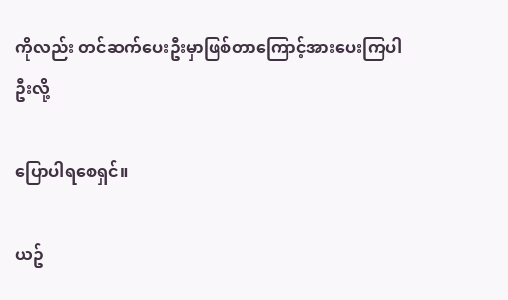ကိုလည်း တင်ဆက်ပေးဦးမှာဖြစ်တာကြောင့်အားပေးကြပါဦးလို့

ပြောပါရစေရှင်။

ယဥ်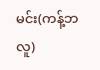မင်း(ကန့်ဘလူ)